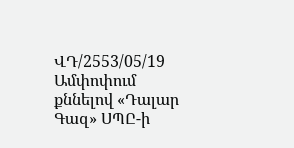ՎԴ/2553/05/19
Ամփոփում
քննելով «Դալար Գազ» ՍՊԸ-ի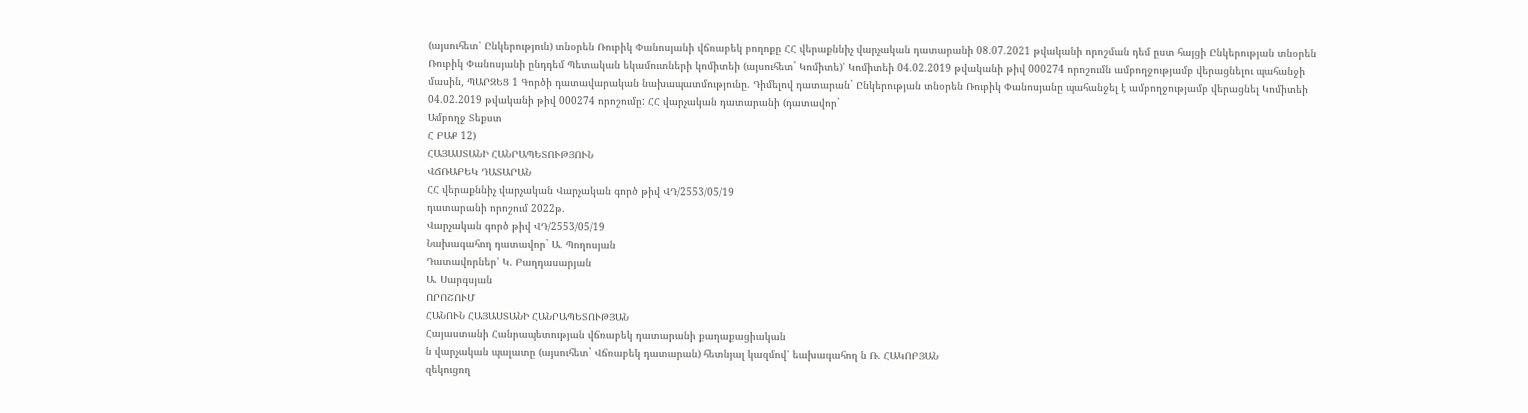(այսուհետ՝ Ընկերություն) տնօրեն Ռուբիկ Փանոսյանի վճռաբեկ բողոքը ՀՀ վերաքննիչ վարչական դատարանի 08.07.2021 թվականի որոշման դեմ ըստ հայցի Ընկերության տնօրեն Ռուբիկ Փանոսյանի ընդդեմ Պետական եկամուտների կոմիտեի (այսուհետ` Կոմիտե)՝ Կոմիտեի 04.02.2019 թվականի թիվ 000274 որոշումն ամբողջությամբ վերացնելու պահանջի մասին, ՊԱՐԶԵՑ 1 Գործի դատավարական նախապատմությունը. Դիմելով դատարան` Ընկերության տնօրեն Ռուբիկ Փանոսյանը պահանջել է ամբողջությամբ վերացնել Կոմիտեի 04.02.2019 թվականի թիվ 000274 որոշումը: ՀՀ վարչական դատարանի (դատավոր`
Ամբողջ Տեքստ
Հ ԲԱՔ 12)
ՀԱՅԱՍՏԱՆԻ ՀԱՆՐԱՊԵՏՈՒԹՅՈՒՆ
ՎՃՌԱԲԵԿ ԴԱՏԱՐԱՆ
ՀՀ վերաքննիչ վարչական Վարչական գործ թիվ ՎԴ/2553/05/19
դատարանի որոշում 2022թ.
Վարչական գործ թիվ ՎԴ/2553/05/19
Նախագահող դատավոր` Ա. Պողոսյան
Դատավորներ՝ Կ. Բաղդասարյան
Ա. Սարգսյան
ՈՐՈՇՈՒՄ
ՀԱՆՈՒՆ ՀԱՅԱՍՏԱՆԻ ՀԱՆՐԱՊԵՏՈՒԹՅԱՆ
Հայաստանի Հանրապետության վճռաբեկ դատարանի քաղաքացիական
ն վարչական պալատը (այսուհետ` Վճռաբեկ դատարան) հետնյալ կազմով՝ եախագահող ն Ռ. ՀԱԿՈԲՅԱՆ
զեկուցող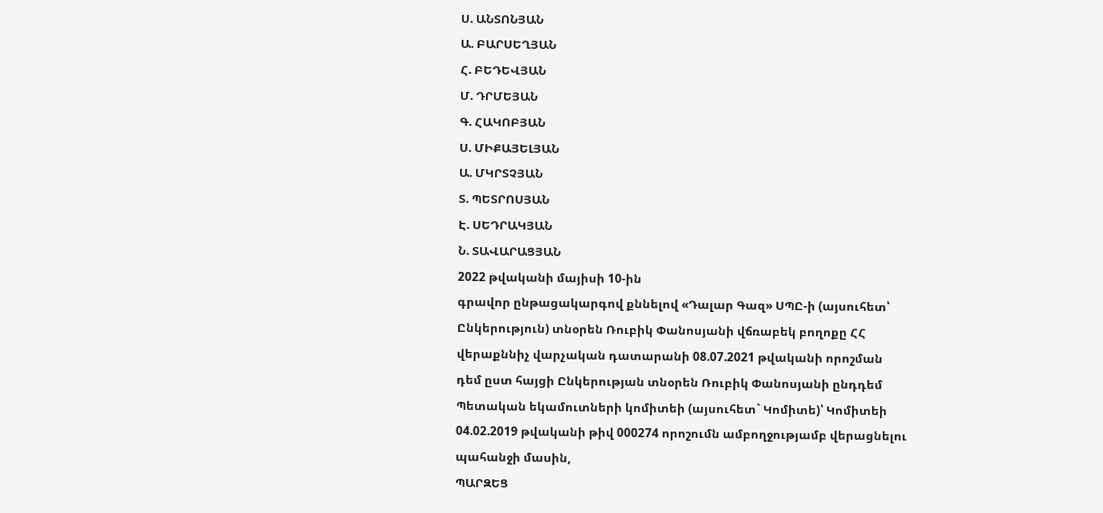Ս. ԱՆՏՈՆՅԱՆ
Ա. ԲԱՐՍԵՂՅԱՆ
Հ. ԲԵԴԵՎՅԱՆ
Մ. ԴՐՄԵՅԱՆ
Գ. ՀԱԿՈԲՅԱՆ
Ս. ՄԻՔԱՅԵԼՅԱՆ
Ա. ՄԿՐՏՉՅԱՆ
Տ. ՊԵՏՐՈՍՅԱՆ
Է. ՍԵԴՐԱԿՅԱՆ
Ն. ՏԱՎԱՐԱՑՅԱՆ
2022 թվականի մայիսի 10-ին
գրավոր ընթացակարգով քննելով «Դալար Գազ» ՍՊԸ-ի (այսուհետ՝ Ընկերություն) տնօրեն Ռուբիկ Փանոսյանի վճռաբեկ բողոքը ՀՀ վերաքննիչ վարչական դատարանի 08.07.2021 թվականի որոշման դեմ ըստ հայցի Ընկերության տնօրեն Ռուբիկ Փանոսյանի ընդդեմ Պետական եկամուտների կոմիտեի (այսուհետ` Կոմիտե)՝ Կոմիտեի 04.02.2019 թվականի թիվ 000274 որոշումն ամբողջությամբ վերացնելու պահանջի մասին,
ՊԱՐԶԵՑ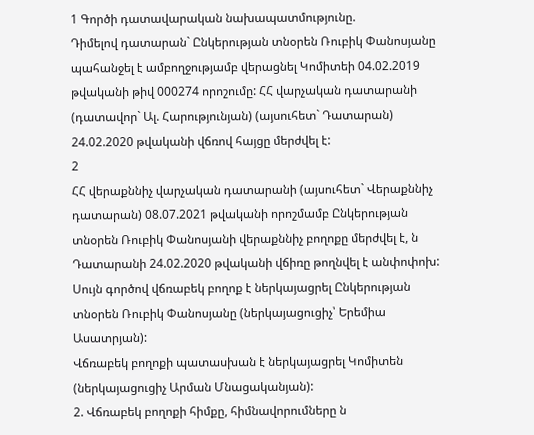1 Գործի դատավարական նախապատմությունը.
Դիմելով դատարան` Ընկերության տնօրեն Ռուբիկ Փանոսյանը պահանջել է ամբողջությամբ վերացնել Կոմիտեի 04.02.2019 թվականի թիվ 000274 որոշումը: ՀՀ վարչական դատարանի (դատավոր` Ալ. Հարությունյան) (այսուհետ` Դատարան) 24.02.2020 թվականի վճռով հայցը մերժվել է:
2
ՀՀ վերաքննիչ վարչական դատարանի (այսուհետ` Վերաքննիչ դատարան) 08.07.2021 թվականի որոշմամբ Ընկերության տնօրեն Ռուբիկ Փանոսյանի վերաքննիչ բողոքը մերժվել է, ն Դատարանի 24.02.2020 թվականի վճիռը թողնվել է անփոփոխ:
Սույն գործով վճռաբեկ բողոք է ներկայացրել Ընկերության տնօրեն Ռուբիկ Փանոսյանը (ներկայացուցիչ՝ Երեմիա Ասատրյան):
Վճռաբեկ բողոքի պատասխան է ներկայացրել Կոմիտեն (ներկայացուցիչ Արման Մնացականյան):
2. Վճռաբեկ բողոքի հիմքը, հիմնավորումները ն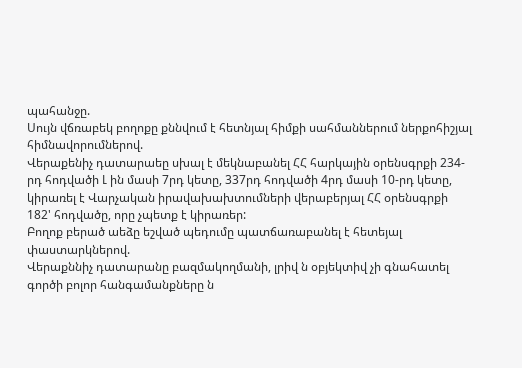պահանջը.
Սույն վճռաբեկ բողոքը քննվում է հետնյալ հիմքի սահմաններում ներքոհիշյալ հիմնավորումներով.
Վերաքենիչ դատարաեը սխալ է մեկնաբանել ՀՀ հարկային օրենսգրքի 234-րդ հոդվածի Լ ին մասի 7րդ կետը, 337րդ հոդվածի 4րդ մասի 10-րդ կետը, կիրառել է Վարչական իրավախախտումների վերաբերյալ ՀՀ օրենսգրքի 182' հոդվածը, որը չպետք է կիրառեր:
Բողոք բերած աեձը եշված պեդումը պատճառաբանել է հետեյալ փաստարկներով.
Վերաքննիչ դատարանը բազմակողմանի, լրիվ ն օբյեկտիվ չի գնահատել գործի բոլոր հանգամանքները ն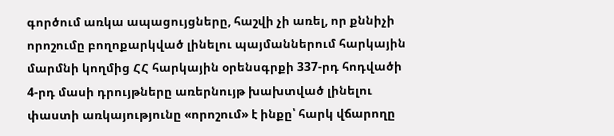գործում առկա ապացույցները, հաշվի չի առել, որ քննիչի որոշումը բողոքարկված լինելու պայմաններում հարկային մարմնի կողմից ՀՀ հարկային օրենսգրքի 337-րդ հոդվածի 4-րդ մասի դրույթները առերնույթ խախտված լինելու փաստի առկայությունը «որոշում» է ինքը՝ հարկ վճարողը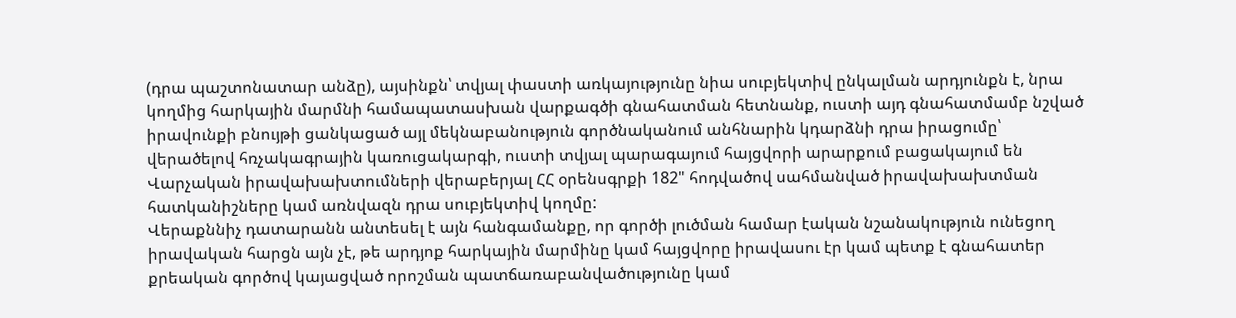(դրա պաշտոնատար անձը), այսինքն՝ տվյալ փաստի առկայությունը նիա սուբյեկտիվ ընկալման արդյունքն է, նրա կողմից հարկային մարմնի համապատասխան վարքագծի գնահատման հետնանք, ուստի այդ գնահատմամբ նշված իրավունքի բնույթի ցանկացած այլ մեկնաբանություն գործնականում անհնարին կդարձնի դրա իրացումը՝ վերածելով հռչակագրային կառուցակարգի, ուստի տվյալ պարագայում հայցվորի արարքում բացակայում են Վարչական իրավախախտումների վերաբերյալ ՀՀ օրենսգրքի 182" հոդվածով սահմանված իրավախախտման հատկանիշները կամ առնվազն դրա սուբյեկտիվ կողմը:
Վերաքննիչ դատարանն անտեսել է այն հանգամանքը, որ գործի լուծման համար էական նշանակություն ունեցող իրավական հարցն այն չէ, թե արդյոք հարկային մարմինը կամ հայցվորը իրավասու էր կամ պետք է գնահատեր քրեական գործով կայացված որոշման պատճառաբանվածությունը կամ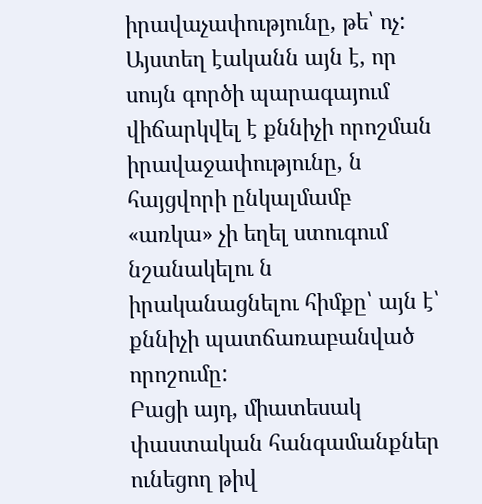իրավաչափությունը, թե՝ ոչ: Այստեղ էականն այն է, որ սույն գործի պարագայում վիճարկվել է քննիչի որոշման իրավաջափությունը, ն հայցվորի ընկալմամբ «առկա» չի եղել ստուգում նշանակելու ն իրականացնելու հիմքը՝ այն է՝ քննիչի պատճառաբանված որոշումը:
Բացի այդ, միատեսակ փաստական հանգամանքներ ունեցող թիվ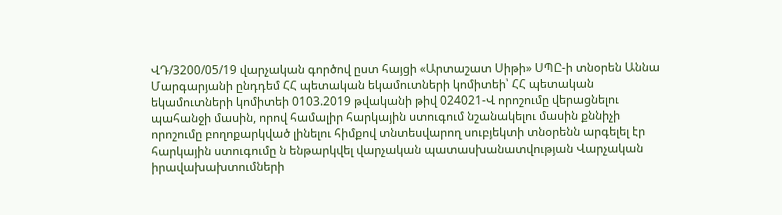ՎԴ/3200/05/19 վարչական գործով ըստ հայցի «Արտաշատ Սիթի» ՍՊԸ-ի տնօրեն Աննա Մարգարյանի ընդդեմ ՀՀ պետական եկամուտների կոմիտեի՝ ՀՀ պետական եկամուտների կոմիտեի 0103.2019 թվականի թիվ 024021-Վ որոշումը վերացնելու պահանջի մասին, որով համալիր հարկային ստուգում նշանակելու մասին քննիչի որոշումը բողոքարկված լինելու հիմքով տնտեսվարող սուբյեկտի տնօրենն արգելել էր հարկային ստուգումը ն ենթարկվել վարչական պատասխանատվության Վարչական իրավախախտումների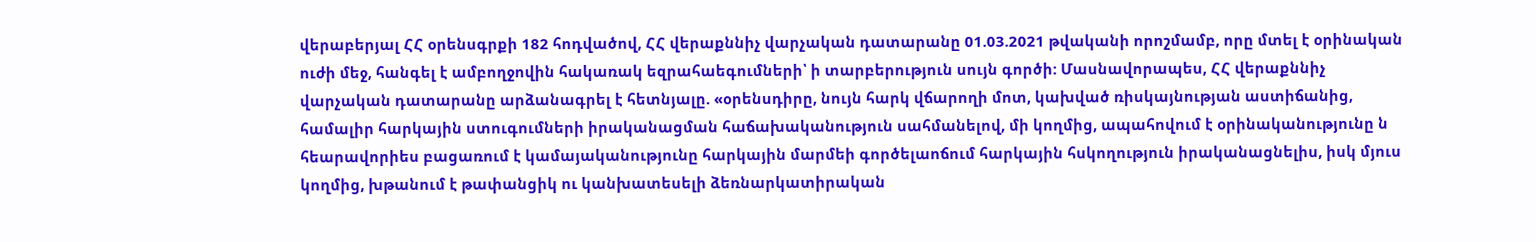վերաբերյալ ՀՀ օրենսգրքի 182 հոդվածով, ՀՀ վերաքննիչ վարչական դատարանը 01.03.2021 թվականի որոշմամբ, որը մտել է օրինական ուժի մեջ, հանգել է ամբողջովին հակառակ եզրահաեգումների՝ ի տարբերություն սույն գործի: Մասնավորապես, ՀՀ վերաքննիչ վարչական դատարանը արձանագրել է հետնյալը. «օրենսդիրը, նույն հարկ վճարողի մոտ, կախված ռիսկայնության աստիճանից, համալիր հարկային ստուգումների իրականացման հաճախականություն սահմանելով, մի կողմից, ապահովում է օրինականությունը ն հեարավորիես բացառում է կամայականությունը հարկային մարմեի գործելաոճում հարկային հսկողություն իրականացնելիս, իսկ մյուս կողմից, խթանում է թափանցիկ ու կանխատեսելի ձեռնարկատիրական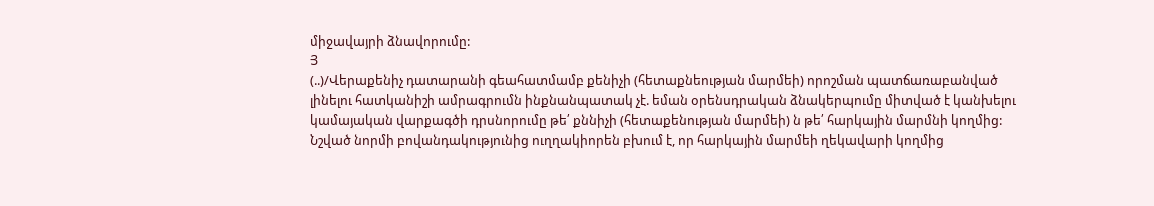միջավայրի ձնավորումը:
Յ
(..)/Վերաքենիչ դատարանի գեահատմամբ քենիչի (հետաքնեության մարմեի) որոշման պատճառաբանված լինելու հատկանիշի ամրագրումն ինքնանպատակ չէ. եման օրենսդրական ձնակերպումը միտված է կանխելու կամայական վարքագծի դրսնորումը թե՛ քննիչի (հետաքենության մարմեի) ն թե՛ հարկային մարմնի կողմից:
Նշված նորմի բովանդակությունից ուղղակիորեն բխում է, որ հարկային մարմեի ղեկավարի կողմից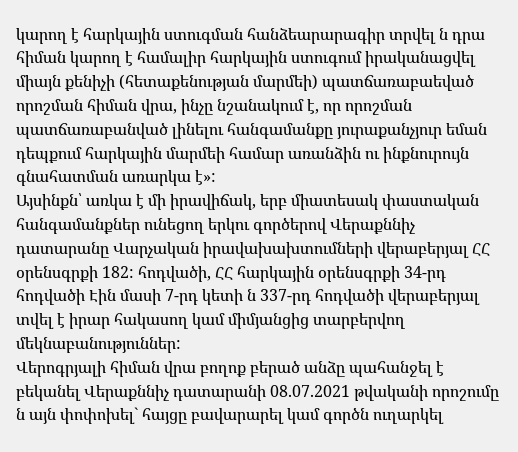կարող է հարկային ստուգման հանձեարարագիր տրվել ն դրա հիման կարող է համալիր հարկային ստուգում իրականացվել միայն քենիչի (հետաքենության մարմեի) պատճառաբաեված որոշման հիման վրա, ինչը նշանակում է, որ որոշման պատճառաբանված լինելու հանգամանքը յուրաքանչյուր եման դեպքում հարկային մարմեի համար առանձին ու ինքնուրույն գնահատման առարկա է»:
Այսինքն՝ առկա է մի իրավիճակ, երբ միատեսակ փաստական հանգամանքներ ունեցող երկու գործերով Վերաքննիչ դատարանը Վարչական իրավախախտումների վերաբերյալ ՀՀ օրենսգրքի 182: հոդվածի, ՀՀ հարկային օրենսգրքի 34-րդ հոդվածի Էին մասի 7-րդ կետի ն 337-րդ հոդվածի վերաբերյալ տվել է իրար հակասող կամ միմյանցից տարբերվող մեկնաբանություններ:
Վերոգրյալի հիման վրա բողոք բերած անձը պահանջել է բեկանել Վերաքննիչ դատարանի 08.07.2021 թվականի որոշումը ն այն փոփոխել` հայցը բավարարել կամ գործն ուղարկել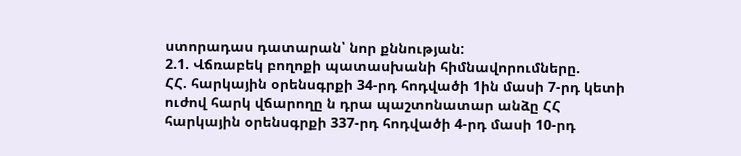ստորադաս դատարան՝ նոր քննության:
2.1. Վճռաբեկ բողոքի պատասխանի հիմնավորումները.
ՀՀ. հարկային օրենսգրքի 34-րդ հոդվածի 1ին մասի 7-րդ կետի ուժով հարկ վճարողը ն դրա պաշտոնատար անձը ՀՀ հարկային օրենսգրքի 337-րդ հոդվածի 4-րդ մասի 10-րդ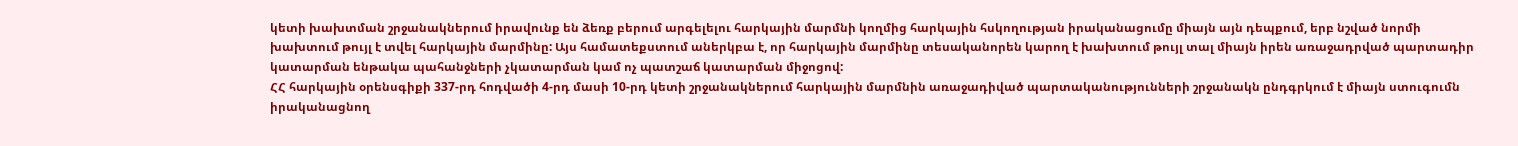կետի խախտման շրջանակներում իրավունք են ձեռք բերում արգելելու հարկային մարմնի կողմից հարկային հսկողության իրականացումը միայն այն դեպքում, երբ նշված նորմի խախտում թույլ է տվել հարկային մարմինը: Այս համատեքստում աներկբա է, որ հարկային մարմինը տեսականորեն կարող է խախտում թույլ տալ միայն իրեն առաջադրված պարտադիր կատարման ենթակա պահանջների չկատարման կամ ոչ պատշաճ կատարման միջոցով:
ՀՀ հարկային օրենսգիքի 337-րդ հոդվածի 4-րդ մասի 10-րդ կետի շրջանակներում հարկային մարմնին առաջադիված պարտականությունների շրջանակն ընդգրկում է միայն ստուգումն իրականացնող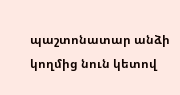պաշտոնատար անձի կողմից նուն կետով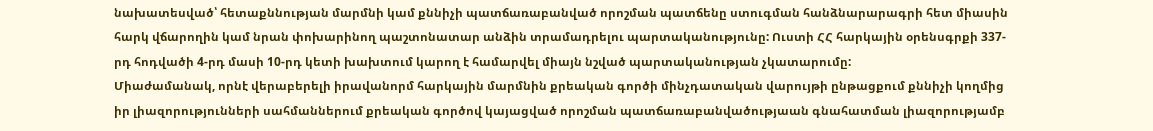նախատեսված՝ հետաքննության մարմնի կամ քննիչի պատճառաբանված որոշման պատճենը ստուգման հանձնարարագրի հետ միասին հարկ վճարողին կամ նրան փոխարինող պաշտոնատար անձին տրամադրելու պարտականությունը: Ուստի ՀՀ հարկային օրենսգրքի 337-րդ հոդվածի 4-րդ մասի 10-րդ կետի խախտում կարող է համարվել միայն նշված պարտականության չկատարումը:
Միաժամանակ, որնէ վերաբերելի իրավանորմ հարկային մարմնին քրեական գործի մինչդատական վարույթի ընթացքում քննիչի կողմից իր լիազորությունների սահմաններում քրեական գործով կայացված որոշման պատճառաբանվածությաան գնահատման լիազորությամբ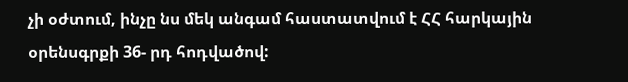չի օժտում, ինչը նս մեկ անգամ հաստատվում է ՀՀ հարկային օրենսգրքի 36- րդ հոդվածով: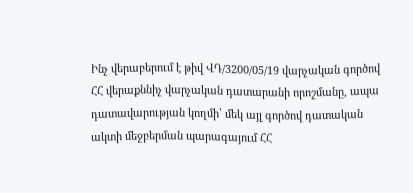Ինչ վերաբերում է թիվ ՎԴ/3200/05/19 վարչական գործով ՀՀ վերաքննիչ վարչական դատարանի որոշմանը, ապա դատավարության կողմի՝ մեկ այլ գործով դատական ակտի մեջբերման պարագայում ՀՀ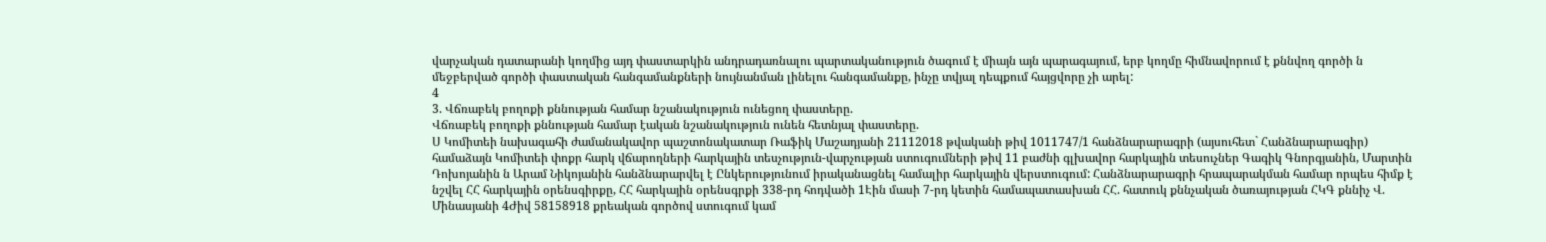վարչական դատարանի կողմից այդ փաստարկին անդրադառնալու պարտականություն ծագում է միայն այն պարագայում, երբ կողմը հիմնավորում է քննվող գործի ն մեջբերված գործի փաստական հանգամանքների նույնանման լինելու հանգամանքը, ինչը տվյալ դեպքում հայցվորը չի արել:
4
3. Վճռաբեկ բողոքի քննության համար նշանակություն ունեցող փաստերը.
Վճռաբեկ բողոքի քննության համար էական նշանակություն ունեն հետնյալ փաստերը.
Ս Կոմիտեի նախագահի ժամանակավոր պաշտոնակատար Ռաֆիկ Մաշադյանի 21112018 թվականի թիվ 1011747/1 հանձնարարագրի (այսուհետ` Հանձնարարագիր) համաձայն Կոմիտեի փոքր հարկ վճարողների հարկային տեսչություն-վարչության ստուգումների թիվ 11 բաժնի գլխավոր հարկային տեսուչներ Գագիկ Գնորգյանին, Մարտին Դոխոյանին ն Արամ Նիկոյանին հանձնարարվել է Ընկերությունում իրականացնել համալիր հարկային վերստուգում: Հանձնարարագրի հրապարակման համար որպես հիմք է նշվել ՀՀ հարկային օրենսգիրքը, ՀՀ հարկային օրենսգրքի 338-րդ հոդվածի 1Էին մասի 7-րդ կետին համապատասխան ՀՀ. հատուկ քննչական ծառայության ՀԿԳ քննիչ Վ. Մինասյանի 4Ժիվ 58158918 քրեական գործով ստուգում կամ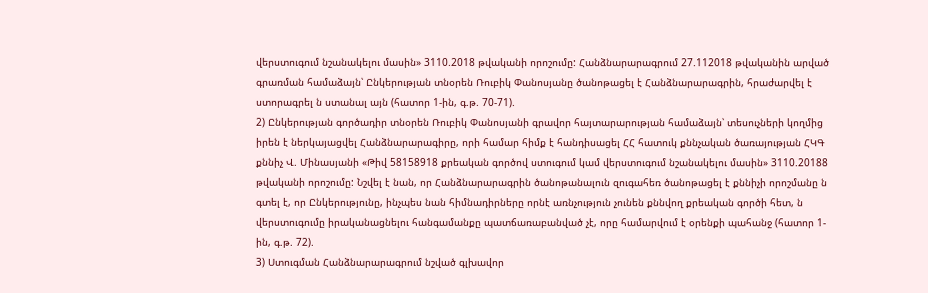վերստուգում նշանակելու մասին» 3110.2018 թվականի որոշումը: Հանձնարարագրում 27.112018 թվականին արված գրառման համաձայն՝ Ընկերության տնօրեն Ռուբիկ Փանոսյանը ծանոթացել է Հանձնարարագրին, հրաժարվել է ստորագրել ն ստանալ այն (հատոր 1-ին, գ.թ. 70-71).
2) Ընկերության գործադիր տնօրեն Ռուբիկ Փանոսյանի գրավոր հայտարարության համաձայն՝ տեսուչների կողմից իրեն է ներկայացվել Հանձնարարագիրը, որի համար հիմք է հանդիսացել ՀՀ հատուկ քննչական ծառայության ՀԿԳ քննիչ Վ. Մինասյանի «Թիվ 58158918 քրեական գործով ստուգում կամ վերստուգում նշանակելու մասին» 3110.20188 թվականի որոշումը: Նշվել է նան, որ Հանձնարարագրին ծանոթանալուն զուգահեռ ծանոթացել է քննիչի որոշմանը ն գտել է, որ Ընկերությունը, ինչպես նան հիմնադիրները որնէ առնչություն չունեն քննվող քրեական գործի հետ, ն վերստուգումը իրականացնելու հանգամանքը պատճառաբանված չէ, որը համարվում է օրենքի պահանջ (հատոր 1-ին, գ.թ. 72).
3) Ստուգման Հանձնարարագրում նշված գլխավոր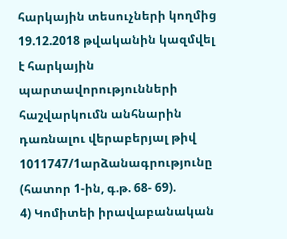հարկային տեսուչների կողմից 19.12.2018 թվականին կազմվել է հարկային պարտավորությունների հաշվարկումն անհնարին դառնալու վերաբերյալ թիվ 1011747/1արձանագրությունը (հատոր 1-ին, գ.թ. 68- 69).
4) Կոմիտեի իրավաբանական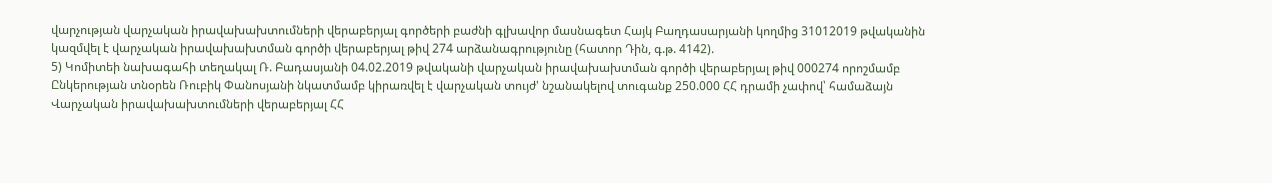վարչության վարչական իրավախախտումների վերաբերյալ գործերի բաժնի գլխավոր մասնագետ Հայկ Բաղդասարյանի կողմից 31012019 թվականին կազմվել է վարչական իրավախախտման գործի վերաբերյալ թիվ 274 արձանագրությունը (հատոր Դին, գ.թ. 4142).
5) Կոմիտեի նախագահի տեղակալ Ռ. Բադասյանի 04.02.2019 թվականի վարչական իրավախախտման գործի վերաբերյալ թիվ 000274 որոշմամբ Ընկերության տնօրեն Ռուբիկ Փանոսյանի նկատմամբ կիրառվել է վարչական տույժ' նշանակելով տուգանք 250.000 ՀՀ դրամի չափով՝ համաձայն Վարչական իրավախախտումների վերաբերյալ ՀՀ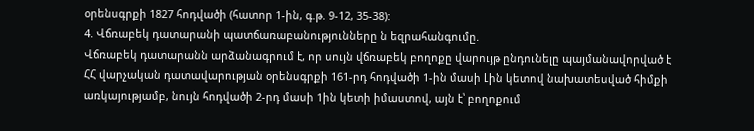օրենսգրքի 1827 հոդվածի (հատոր 1-ին, գ.թ. 9-12, 35-38):
4. Վճռաբեկ դատարանի պատճառաբանությունները ն եզրահանգումը.
Վճռաբեկ դատարանն արձանագրում է, որ սույն վճռաբեկ բողոքը վարույթ ընդունելը պայմանավորված է ՀՀ վարչական դատավարության օրենսգրքի 161-րդ հոդվածի 1-ին մասի Լին կետով նախատեսված հիմքի առկայությամբ, նույն հոդվածի 2-րդ մասի 1ին կետի իմաստով, այն է՝ բողոքում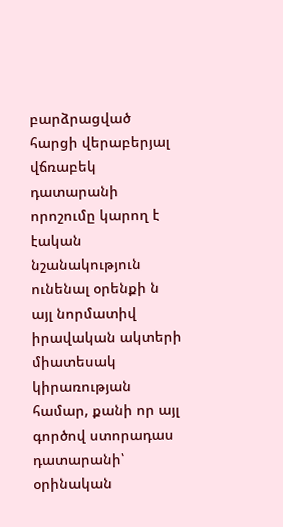բարձրացված հարցի վերաբերյալ վճռաբեկ դատարանի որոշումը կարող է էական նշանակություն ունենալ օրենքի ն այլ նորմատիվ իրավական ակտերի միատեսակ կիրառության համար, քանի որ այլ գործով ստորադաս դատարանի՝ օրինական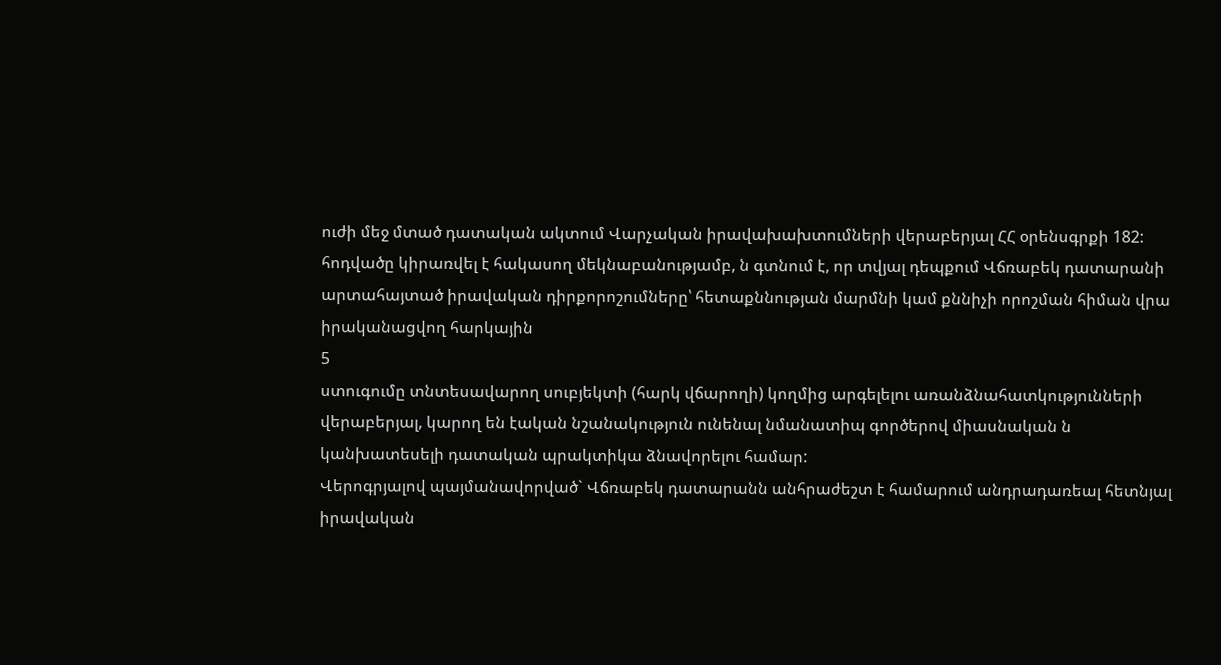ուժի մեջ մտած դատական ակտում Վարչական իրավախախտումների վերաբերյալ ՀՀ օրենսգրքի 182: հոդվածը կիրառվել է հակասող մեկնաբանությամբ, ն գտնում է, որ տվյալ դեպքում Վճռաբեկ դատարանի արտահայտած իրավական դիրքորոշումները՝ հետաքննության մարմնի կամ քննիչի որոշման հիման վրա իրականացվող հարկային
5
ստուգումը տնտեսավարող սուբյեկտի (հարկ վճարողի) կողմից արգելելու առանձնահատկությունների վերաբերյալ, կարող են էական նշանակություն ունենալ նմանատիպ գործերով միասնական ն կանխատեսելի դատական պրակտիկա ձնավորելու համար:
Վերոգրյալով պայմանավորված` Վճռաբեկ դատարանն անհրաժեշտ է համարում անդրադառեալ հետնյալ իրավական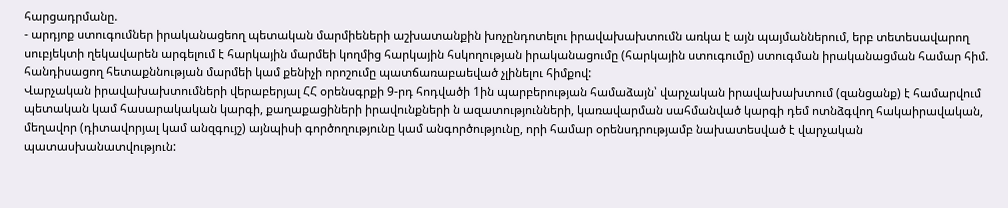հարցադրմանը.
- արդյոք ստուգումներ իրականացեող պետական մարմիեների աշխատանքին խոչընդոտելու իրավախախտումն առկա է այն պայմաններում, երբ տետեսավարող սուբյեկտի ղեկավարեն արգելում է հարկային մարմեի կողմից հարկային հսկողության իրականացումը (հարկային ստուգումը) ստուգման իրականացման համար հիմ. հանդիսացող հետաքննության մարմեի կամ քենիչի որոշումը պատճառաբաեված չլինելու հիմքով:
Վարչական իրավախախտումների վերաբերյալ ՀՀ օրենսգրքի 9-րդ հոդվածի 1ին պարբերության համաձայն՝ վարչական իրավախախտում (զանցանք) է համարվում պետական կամ հասարակական կարգի, քաղաքացիների իրավունքների ն ազատությունների, կառավարման սահմանված կարգի դեմ ոտնձգվող հակաիրավական, մեղավոր (դիտավորյալ կամ անզգույշ) այնպիսի գործողությունը կամ անգործությունը, որի համար օրենսդրությամբ նախատեսված է վարչական պատասխանատվություն: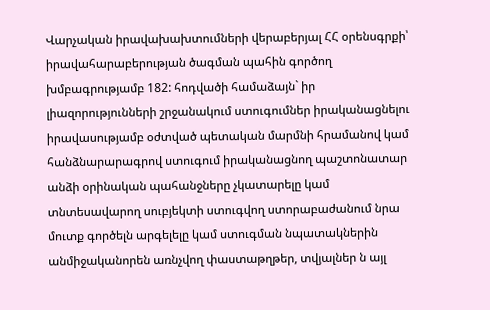Վարչական իրավախախտումների վերաբերյալ ՀՀ օրենսգրքի՝ իրավահարաբերության ծագման պահին գործող խմբագրությամբ 182: հոդվածի համաձայն` իր լիազորությունների շրջանակում ստուգումներ իրականացնելու իրավասությամբ օժտված պետական մարմնի հրամանով կամ հանձնարարագրով ստուգում իրականացնող պաշտոնատար անձի օրինական պահանջները չկատարելը կամ տնտեսավարող սուբյեկտի ստուգվող ստորաբաժանում նրա մուտք գործելն արգելելը կամ ստուգման նպատակներին անմիջականորեն առնչվող փաստաթղթեր, տվյալներ ն այլ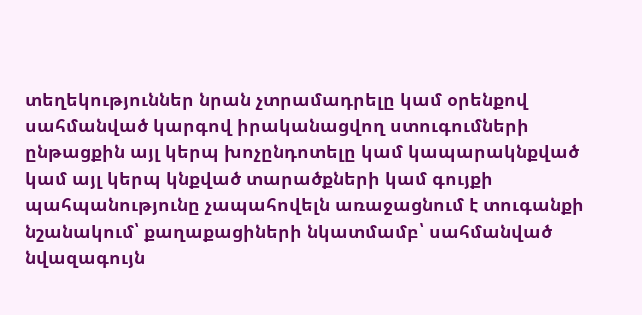տեղեկություններ նրան չտրամադրելը կամ օրենքով սահմանված կարգով իրականացվող ստուգումների ընթացքին այլ կերպ խոչընդոտելը կամ կապարակնքված կամ այլ կերպ կնքված տարածքների կամ գույքի պահպանությունը չապահովելն առաջացնում է տուգանքի նշանակում՝ քաղաքացիների նկատմամբ՝ սահմանված նվազագույն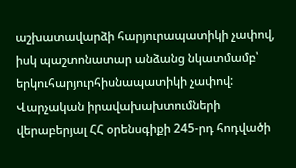աշխատավարձի հարյուրապատիկի չափով, իսկ պաշտոնատար անձանց նկատմամբ՝ երկուհարյուրհիսնապատիկի չափով:
Վարչական իրավախախտումների վերաբերյալ ՀՀ օրենսգիքի 245-րդ հոդվածի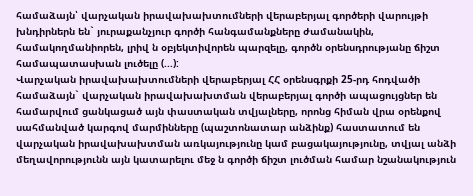համաձայն՝ վարչական իրավախախտումների վերաբերյալ գործերի վարույթի խնդիրներն են` յուրաքանչյուր գործի հանգամանքները ժամանակին, համակողմանիորեն, լրիվ ն օբյեկտիվորեն պարզելը, գործն օրենսդրությանը ճիշտ համապատասխան լուծելը (...):
Վարչական իրավախախտումների վերաբերյալ ՀՀ օրենսգրքի 25-րդ հոդվածի համաձայն` վարչական իրավախախտման վերաբերյալ գործի ապացույցներ են համարվում ցանկացած այն փաստական տվյալները, որոնց հիման վրա օրենքով սահմանված կարգով մարմինները (պաշտոնատար անձինք) հաստատում են վարչական իրավախախտման առկայությունը կամ բացակայությունը, տվյալ անձի մեղավորությունն այն կատարելու մեջ ն գործի ճիշտ լուծման համար նշանակություն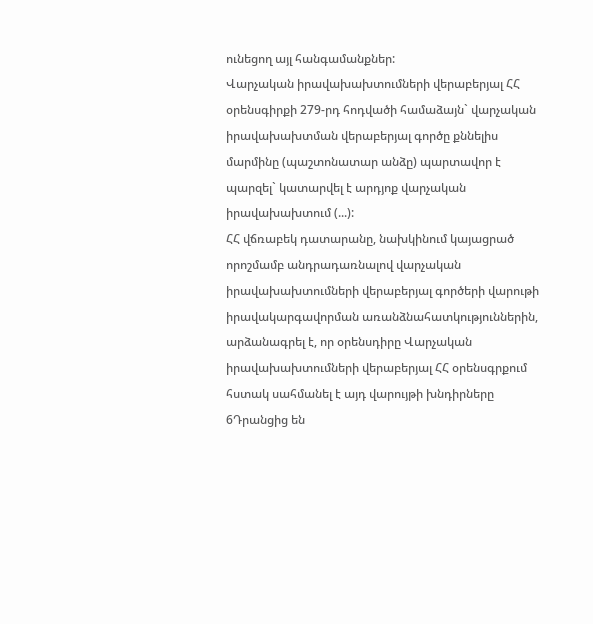ունեցող այլ հանգամանքներ:
Վարչական իրավախախտումների վերաբերյալ ՀՀ օրենսգիրքի 279-րդ հոդվածի համաձայն` վարչական իրավախախտման վերաբերյալ գործը քննելիս մարմինը (պաշտոնատար անձը) պարտավոր է պարզել` կատարվել է արդյոք վարչական իրավախախտում (...):
ՀՀ վճռաբեկ դատարանը, նախկինում կայացրած որոշմամբ անդրադառնալով վարչական իրավախախտումների վերաբերյալ գործերի վարութի իրավակարգավորման առանձնահատկություններին, արձանագրել է, որ օրենսդիրը Վարչական իրավախախտումների վերաբերյալ ՀՀ օրենսգրքում հստակ սահմանել է այդ վարույթի խնդիրները 6Դրանցից են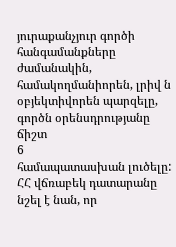յուրաքանչյուր գործի հանգամանքները ժամանակին, համակողմանիորեն, լրիվ ն օբյեկտիվորեն պարզելը, գործն օրենսդրությանը ճիշտ
6
համապատասխան լուծելը: ՀՀ վճռաբեկ դատարանը նշել է նան, որ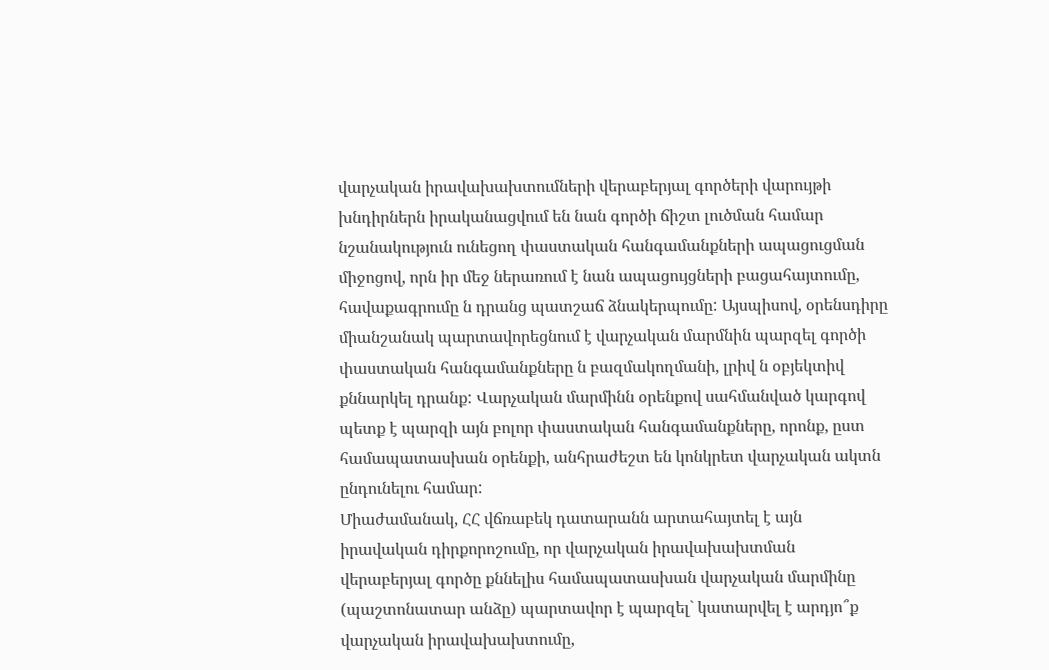վարչական իրավախախտումների վերաբերյալ գործերի վարույթի խնդիրներն իրականացվում են նան գործի ճիշտ լուծման համար նշանակություն ունեցող փաստական հանգամանքների ապացուցման միջոցով, որն իր մեջ ներառում է նան ապացույցների բացահայտումը, հավաքագրումը ն դրանց պատշաճ ձնակերպումը: Այսպիսով, օրենսդիրը միանշանակ պարտավորեցնում է վարչական մարմնին պարզել գործի փաստական հանգամանքները ն բազմակողմանի, լրիվ ն օբյեկտիվ քննարկել դրանք: Վարչական մարմինն օրենքով սահմանված կարգով պետք է պարզի այն բոլոր փաստական հանգամանքները, որոնք, ըստ համապատասխան օրենքի, անհրաժեշտ են կոնկրետ վարչական ակտն ընդունելու համար:
Միաժամանակ, ՀՀ վճռաբեկ դատարանն արտահայտել է այն իրավական դիրքորոշումը, որ վարչական իրավախախտման վերաբերյալ գործը քննելիս համապատասխան վարչական մարմինը (պաշտոնատար անձը) պարտավոր է պարզել` կատարվել է արդյո՞ք վարչական իրավախախտումը,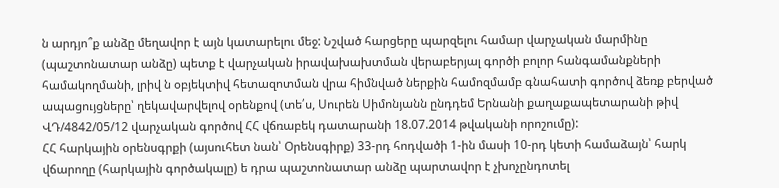ն արդյո՞ք անձը մեղավոր է այն կատարելու մեջ: Նշված հարցերը պարզելու համար վարչական մարմինը (պաշտոնատար անձը) պետք է վարչական իրավախախտման վերաբերյալ գործի բոլոր հանգամանքների համակողմանի, լրիվ ն օբյեկտիվ հետազոտման վրա հիմնված ներքին համոզմամբ գնահատի գործով ձեռք բերված ապացույցները՝ ղեկավարվելով օրենքով (տե՛ս, Սուրեն Սիմոնյանն ընդդեմ Երնանի քաղաքապետարանի թիվ ՎԴ/4842/05/12 վարչական գործով ՀՀ վճռաբեկ դատարանի 18.07.2014 թվականի որոշումը):
ՀՀ հարկային օրենսգրքի (այսուհետ նան՝ Օրենսգիրք) 33-րդ հոդվածի 1-ին մասի 10-րդ կետի համաձայն՝ հարկ վճարողը (հարկային գործակալը) ե դրա պաշտոնատար անձը պարտավոր է չխոչընդոտել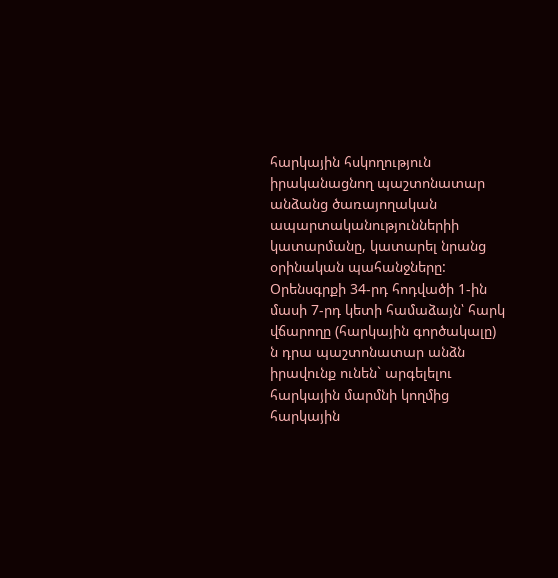հարկային հսկողություն իրականացնող պաշտոնատար անձանց ծառայողական ապարտականություններիի կատարմանը, կատարել նրանց օրինական պահանջները:
Օրենսգրքի 34-րդ հոդվածի 1-ին մասի 7-րդ կետի համաձայն՝ հարկ վճարողը (հարկային գործակալը) ն դրա պաշտոնատար անձն իրավունք ունեն` արգելելու հարկային մարմնի կողմից հարկային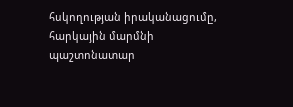հսկողության իրականացումը, հարկային մարմնի պաշտոնատար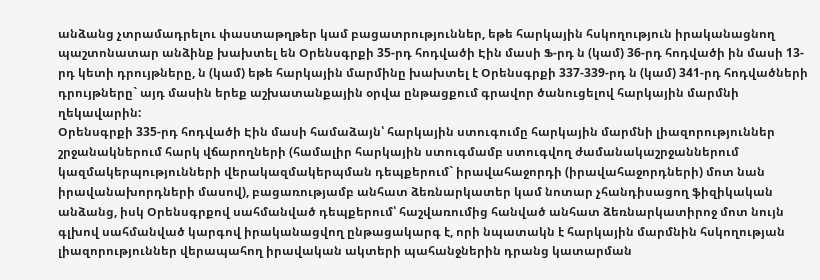անձանց չտրամադրելու փաստաթղթեր կամ բացատրություններ, եթե հարկային հսկողություն իրականացնող պաշտոնատար անձինք խախտել են Օրենսգրքի 35-րդ հոդվածի Էին մասի Ֆ-րդ ն (կամ) 36-րդ հոդվածի ին մասի 13-րդ կետի դրույթները, ն (կամ) եթե հարկային մարմինը խախտել է Օրենսգրքի 337-339-րդ ն (կամ) 341-րդ հոդվածների դրույթները` այդ մասին երեք աշխատանքային օրվա ընթացքում գրավոր ծանուցելով հարկային մարմնի ղեկավարին:
Օրենսգրքի 335-րդ հոդվածի Էին մասի համաձայն՝ հարկային ստուգումը հարկային մարմնի լիազորություններ շրջանակներում հարկ վճարողների (համալիր հարկային ստուգմամբ ստուգվող ժամանակաշրջաններում կազմակերպությունների վերակազմակերպման դեպքերում` իրավահաջորդի (իրավահաջորդների) մոտ նան իրավանախորդների մասով), բացառությամբ անհատ ձեռնարկատեր կամ նոտար չհանդիսացող ֆիզիկական անձանց, իսկ Օրենսգրքով սահմանված դեպքերում՝ հաշվառումից հանված անհատ ձեռնարկատիրոջ մոտ նույն գլխով սահմանված կարգով իրականացվող ընթացակարգ է, որի նպատակն է հարկային մարմնին հսկողության լիազորություններ վերապահող իրավական ակտերի պահանջներին դրանց կատարման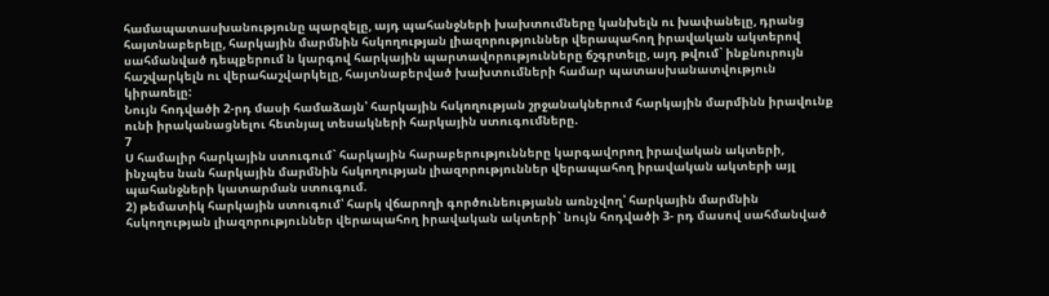համապատասխանությունը պարզելը, այդ պահանջների խախտումները կանխելն ու խափանելը, դրանց հայտնաբերելը, հարկային մարմնին հսկողության լիազորություններ վերապահող իրավական ակտերով սահմանված դեպքերում ն կարգով հարկային պարտավորությունները ճշգրտելը, այդ թվում` ինքնուրույն հաշվարկելն ու վերահաշվարկելը, հայտնաբերված խախտումների համար պատասխանատվություն կիրառելը:
Նույն հոդվածի 2-րդ մասի համաձայն՝ հարկային հսկողության շրջանակներում հարկային մարմինն իրավունք ունի իրականացնելու հետնյալ տեսակների հարկային ստուգումները.
7
Ս համալիր հարկային ստուգում` հարկային հարաբերությունները կարգավորող իրավական ակտերի, ինչպես նան հարկային մարմնին հսկողության լիազորություններ վերապահող իրավական ակտերի այլ պահանջների կատարման ստուգում.
2) թեմատիկ հարկային ստուգում՝ հարկ վճարողի գործունեությանն առնչվող՝ հարկային մարմնին հսկողության լիազորություններ վերապահող իրավական ակտերի` նույն հոդվածի 3- րդ մասով սահմանված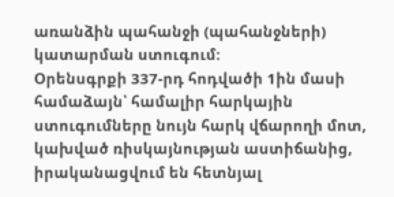առանձին պահանջի (պահանջների) կատարման ստուգում:
Օրենսգրքի 337-րդ հոդվածի 1ին մասի համաձայն՝ համալիր հարկային ստուգումները նույն հարկ վճարողի մոտ, կախված ռիսկայնության աստիճանից, իրականացվում են հետնյալ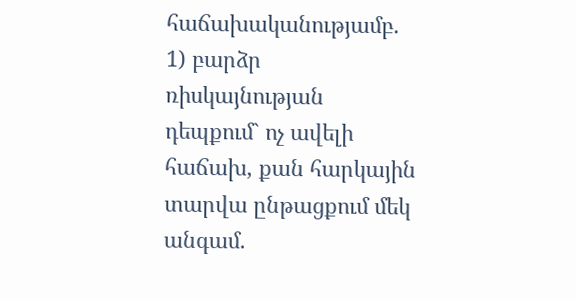հաճախականությամբ.
1) բարձր ռիսկայնության դեպքում` ոչ ավելի հաճախ, քան հարկային տարվա ընթացքում մեկ անգամ.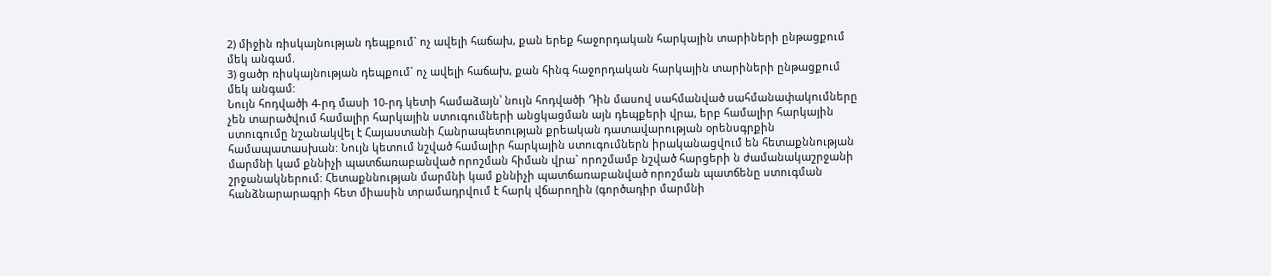2) միջին ռիսկայնության դեպքում` ոչ ավելի հաճախ, քան երեք հաջորդական հարկային տարիների ընթացքում մեկ անգամ.
3) ցածր ռիսկայնության դեպքում` ոչ ավելի հաճախ, քան հինգ հաջորդական հարկային տարիների ընթացքում մեկ անգամ:
Նույն հոդվածի 4-րդ մասի 10-րդ կետի համաձայն՝ նույն հոդվածի Դին մասով սահմանված սահմանափակումները չեն տարածվում համալիր հարկային ստուգումների անցկացման այն դեպքերի վրա, երբ համալիր հարկային ստուգումը նշանակվել է Հայաստանի Հանրապետության քրեական դատավարության օրենսգրքին համապատասխան: Նույն կետում նշված համալիր հարկային ստուգումներն իրականացվում են հետաքննության մարմնի կամ քննիչի պատճառաբանված որոշման հիման վրա` որոշմամբ նշված հարցերի ն ժամանակաշրջանի շրջանակներում: Հետաքննության մարմնի կամ քննիչի պատճառաբանված որոշման պատճենը ստուգման հանձնարարագրի հետ միասին տրամադրվում է հարկ վճարողին (գործադիր մարմնի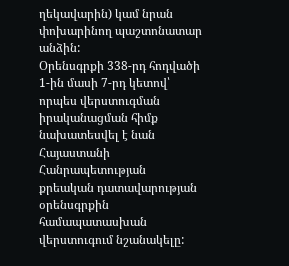ղեկավարին) կամ նրան փոխարինող պաշտոնատար անձին:
Օրենսգրքի 338-րդ հոդվածի 1-ին մասի 7-րդ կետով՝ որպես վերստուգման իրականացման հիմք նախատեսվել է նան Հայաստանի Հանրապետության քրեական դատավարության օրենսգրքին համապատասխան վերստուգում նշանակելը: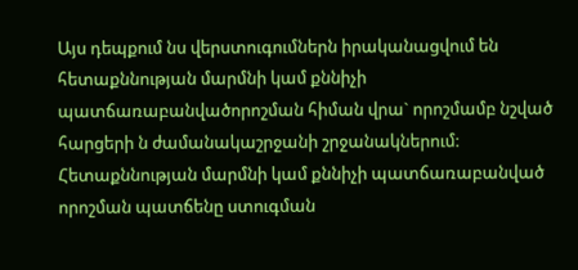Այս դեպքում նս վերստուգումներն իրականացվում են հետաքննության մարմնի կամ քննիչի պատճառաբանվածորոշման հիման վրա` որոշմամբ նշված հարցերի ն ժամանակաշրջանի շրջանակներում: Հետաքննության մարմնի կամ քննիչի պատճառաբանված որոշման պատճենը ստուգման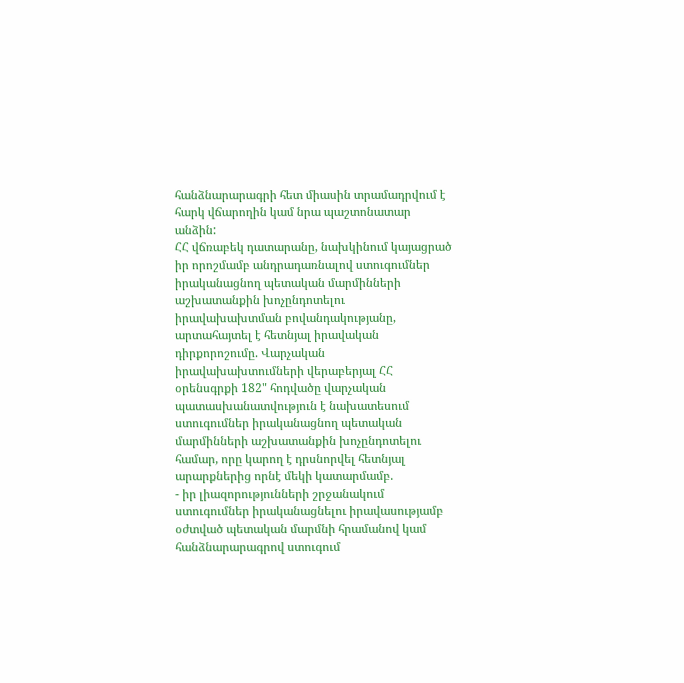հանձնարարագրի հետ միասին տրամադրվում է հարկ վճարողին կամ նրա պաշտոնատար անձին:
ՀՀ վճռաբեկ դատարանը, նախկինում կայացրած իր որոշմամբ անդրադառնալով ստուգումներ իրականացնող պետական մարմինների աշխատանքին խոչընդոտելու իրավախախտման բովանդակությանը, արտահայտել է հետնյալ իրավական դիրքորոշումը. Վարչական իրավախախտումների վերաբերյալ ՀՀ օրենսգրքի 182" հոդվածը վարչական պատասխանատվություն է նախատեսում ստուգումներ իրականացնող պետական մարմինների աշխատանքին խոչընդոտելու համար, որը կարող է դրսնորվել հետնյալ արարքներից որնէ մեկի կատարմամբ.
- իր լիազորությունների շրջանակում ստուգումներ իրականացնելու իրավասությամբ օժտված պետական մարմնի հրամանով կամ հանձնարարագրով ստուգում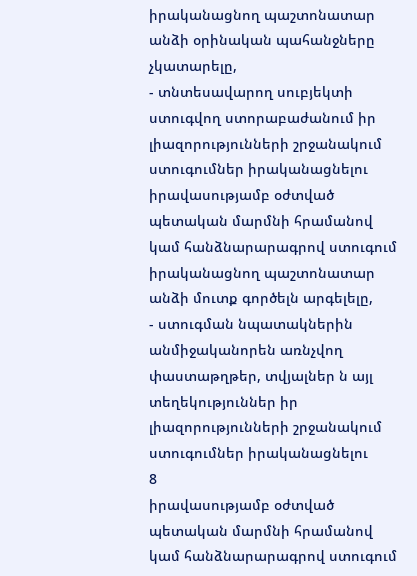իրականացնող պաշտոնատար անձի օրինական պահանջները չկատարելը,
- տնտեսավարող սուբյեկտի ստուգվող ստորաբաժանում իր լիազորությունների շրջանակում ստուգումներ իրականացնելու իրավասությամբ օժտված պետական մարմնի հրամանով կամ հանձնարարագրով ստուգում իրականացնող պաշտոնատար անձի մուտք գործելն արգելելը,
- ստուգման նպատակներին անմիջականորեն առնչվող փաստաթղթեր, տվյալներ ն այլ տեղեկություններ իր լիազորությունների շրջանակում ստուգումներ իրականացնելու
8
իրավասությամբ օժտված պետական մարմնի հրամանով կամ հանձնարարագրով ստուգում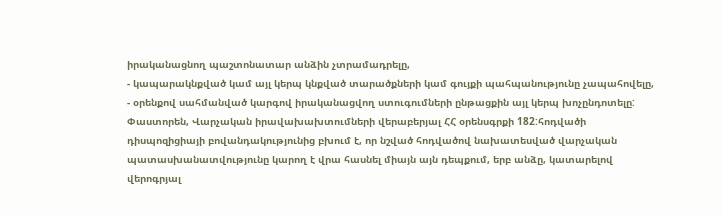իրականացնող պաշտոնատար անձին չտրամադրելը,
- կապարակնքված կամ այլ կերպ կնքված տարածքների կամ գույքի պահպանությունը չապահովելը,
- օրենքով սահմանված կարգով իրականացվող ստուգումների ընթացքին այլ կերպ խոչընդոտելը:
Փաստորեն, Վարչական իրավախախտումների վերաբերյալ ՀՀ օրենսգրքի 182:հոդվածի դիսպոզիցիայի բովանդակությունից բխում է, որ նշված հոդվածով նախատեսված վարչական պատասխանատվությունը կարող է վրա հասնել միայն այն դեպքում, երբ անձը, կատարելով վերոգրյալ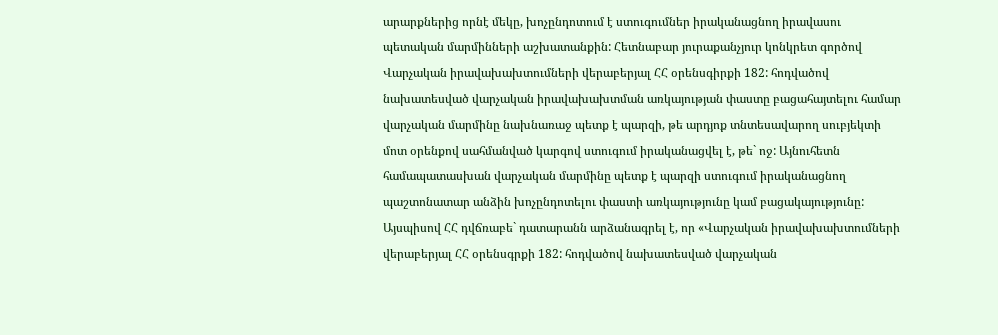արարքներից որնէ մեկը, խոչընդոտում է ստուգումներ իրականացնող իրավասու պետական մարմինների աշխատանքին: Հետնաբար յուրաքանչյուր կոնկրետ գործով Վարչական իրավախախտումների վերաբերյալ ՀՀ օրենսգիրքի 182: հոդվածով նախատեսված վարչական իրավախախտման առկայության փաստը բացահայտելու համար վարչական մարմինը նախնառաջ պետք է պարզի, թե արդյոք տնտեսավարող սուբյեկտի մոտ օրենքով սահմանված կարգով ստուգում իրականացվել է, թե` ոջ: Այնուհետն համապատասխան վարչական մարմինը պետք է պարզի ստուգում իրականացնող պաշտոնատար անձին խոչընդոտելու փաստի առկայությունը կամ բացակայությունը:
Այսպիսով ՀՀ դվճռաբե` դատարանն արձանագրել է, որ «Վարչական իրավախախտումների վերաբերյալ ՀՀ օրենսգրքի 182: հոդվածով նախատեսված վարչական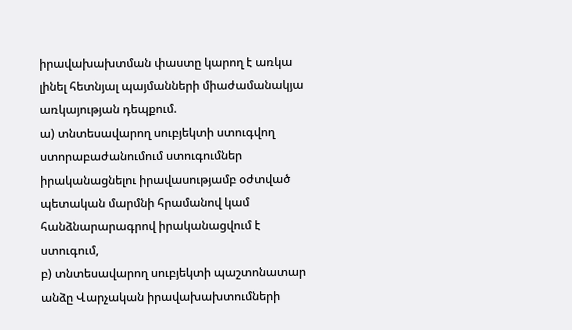իրավախախտման փաստը կարող է առկա լինել հետնյալ պայմանների միաժամանակյա առկայության դեպքում.
ա) տնտեսավարող սուբյեկտի ստուգվող ստորաբաժանումում ստուգումներ իրականացնելու իրավասությամբ օժտված պետական մարմնի հրամանով կամ հանձնարարագրով իրականացվում է ստուգում,
բ) տնտեսավարող սուբյեկտի պաշտոնատար անձը Վարչական իրավախախտումների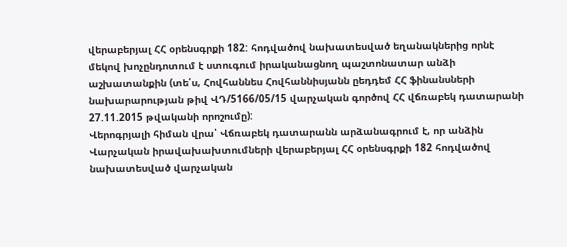վերաբերյալ ՀՀ օրենսգրքի 182: հոդվածով նախատեսված եղանակներից որնէ մեկով խոչընդոտում է ստուգում իրականացնող պաշտոնատար անձի աշխատանքին (տե՛ս, Հովհաննես Հովհաննիսյանն ըեդդեմ ՀՀ ֆինանսների նախարարության թիվ ՎԴ/5166/05/15 վարչական գործով ՀՀ վճռաբեկ դատարանի 27.11.2015 թվականի որոշումը):
Վերոգրյալի հիման վրա՝ Վճռաբեկ դատարանն արձանագրում է, որ անձին Վարչական իրավախախտումների վերաբերյալ ՀՀ օրենսգրքի 182 հոդվածով նախատեսված վարչական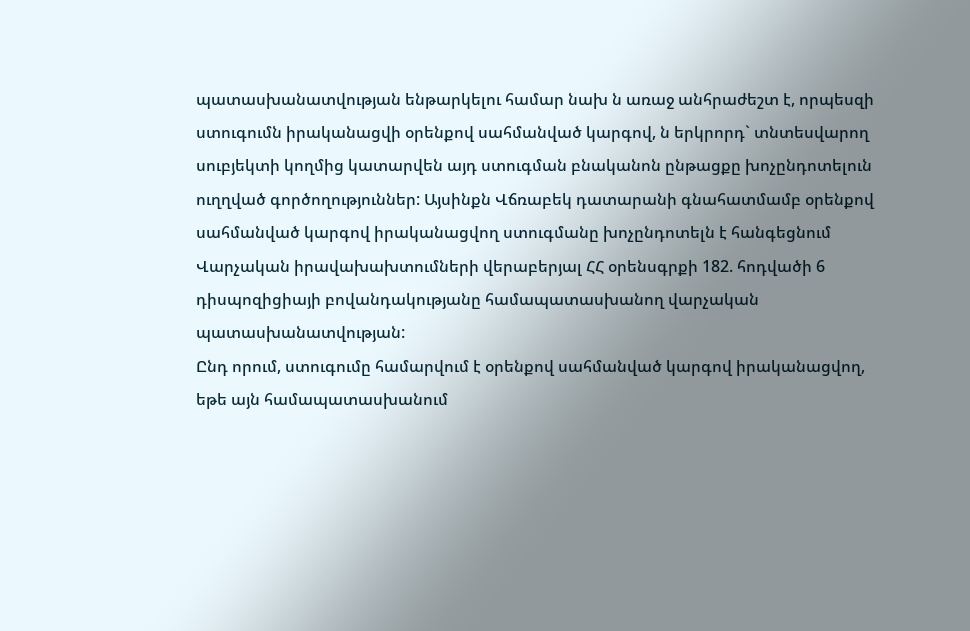պատասխանատվության ենթարկելու համար նախ ն առաջ անհրաժեշտ է, որպեսզի ստուգումն իրականացվի օրենքով սահմանված կարգով, ն երկրորդ` տնտեսվարող սուբյեկտի կողմից կատարվեն այդ ստուգման բնականոն ընթացքը խոչընդոտելուն ուղղված գործողություններ: Այսինքն Վճռաբեկ դատարանի գնահատմամբ օրենքով սահմանված կարգով իրականացվող ստուգմանը խոչընդոտելն է հանգեցնում Վարչական իրավախախտումների վերաբերյալ ՀՀ օրենսգրքի 182. հոդվածի 6 դիսպոզիցիայի բովանդակությանը համապատասխանող վարչական պատասխանատվության:
Ընդ որում, ստուգումը համարվում է օրենքով սահմանված կարգով իրականացվող, եթե այն համապատասխանում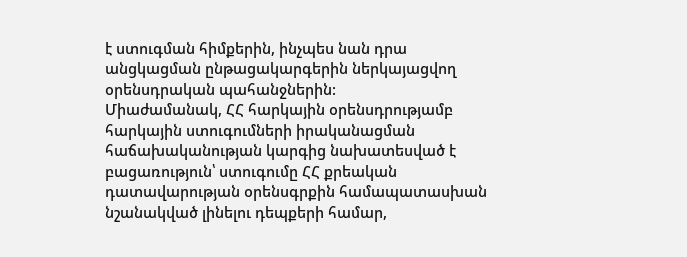է ստուգման հիմքերին, ինչպես նան դրա անցկացման ընթացակարգերին ներկայացվող օրենսդրական պահանջներին:
Միաժամանակ, ՀՀ հարկային օրենսդրությամբ հարկային ստուգումների իրականացման հաճախականության կարգից նախատեսված է բացառություն՝ ստուգումը ՀՀ քրեական դատավարության օրենսգրքին համապատասխան նշանակված լինելու դեպքերի համար,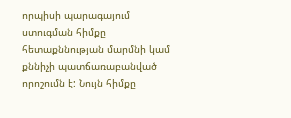որպիսի պարագայում ստուգման հիմքը հետաքննության մարմնի կամ քննիչի պատճառաբանված որոշումն է: Նույն հիմքը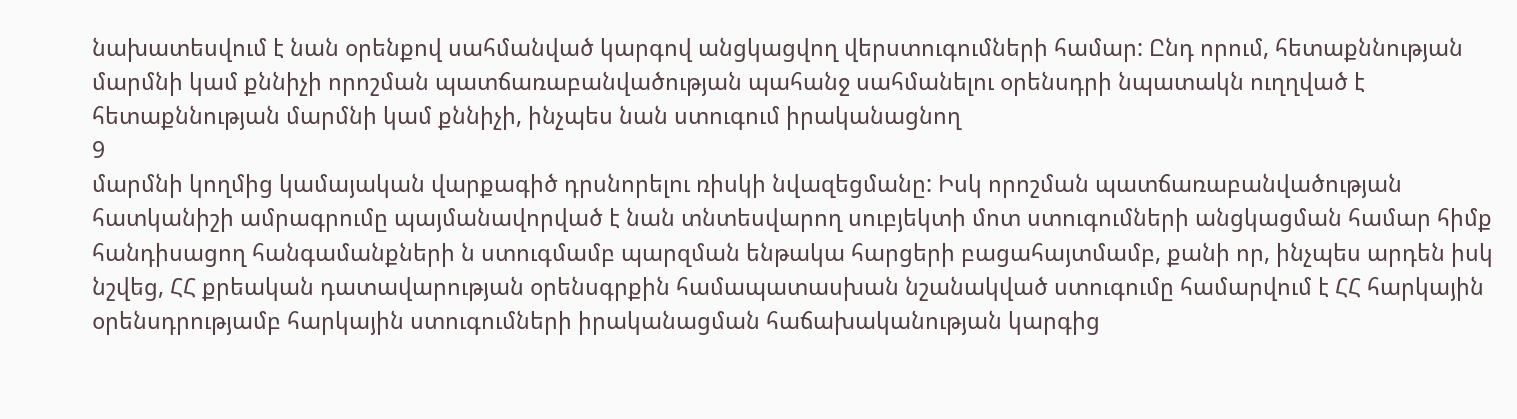նախատեսվում է նան օրենքով սահմանված կարգով անցկացվող վերստուգումների համար: Ընդ որում, հետաքննության մարմնի կամ քննիչի որոշման պատճառաբանվածության պահանջ սահմանելու օրենսդրի նպատակն ուղղված է հետաքննության մարմնի կամ քննիչի, ինչպես նան ստուգում իրականացնող
9
մարմնի կողմից կամայական վարքագիծ դրսնորելու ռիսկի նվազեցմանը: Իսկ որոշման պատճառաբանվածության հատկանիշի ամրագրումը պայմանավորված է նան տնտեսվարող սուբյեկտի մոտ ստուգումների անցկացման համար հիմք հանդիսացող հանգամանքների ն ստուգմամբ պարզման ենթակա հարցերի բացահայտմամբ, քանի որ, ինչպես արդեն իսկ նշվեց, ՀՀ քրեական դատավարության օրենսգրքին համապատասխան նշանակված ստուգումը համարվում է ՀՀ հարկային օրենսդրությամբ հարկային ստուգումների իրականացման հաճախականության կարգից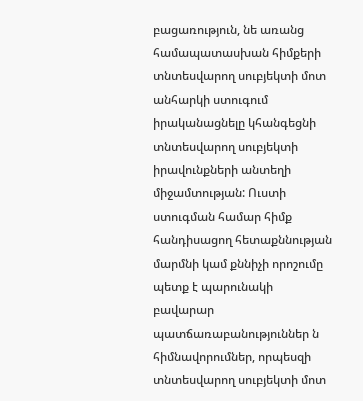բացառություն, նե առանց համապատասխան հիմքերի տնտեսվարող սուբյեկտի մոտ անհարկի ստուգում իրականացնելը կհանգեցնի տնտեսվարող սուբյեկտի իրավունքների անտեղի միջամտության: Ուստի ստուգման համար հիմք հանդիսացող հետաքննության մարմնի կամ քննիչի որոշումը պետք է պարունակի բավարար պատճառաբանություններ ն հիմնավորումներ, որպեսզի տնտեսվարող սուբյեկտի մոտ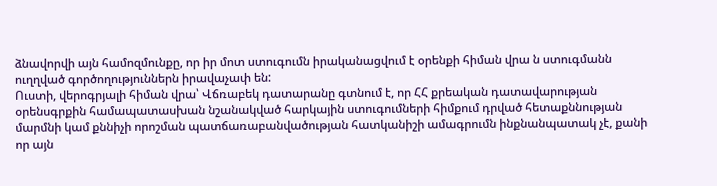ձնավորվի այն համոզմունքը, որ իր մոտ ստուգումն իրականացվում է օրենքի հիման վրա ն ստուգմանն ուղղված գործողություններն իրավաչափ են:
Ուստի, վերոգրյալի հիման վրա՝ Վճռաբեկ դատարանը գտնում է, որ ՀՀ քրեական դատավարության օրենսգրքին համապատասխան նշանակված հարկային ստուգումների հիմքում դրված հետաքննության մարմնի կամ քննիչի որոշման պատճառաբանվածության հատկանիշի ամագրումն ինքնանպատակ չէ, քանի որ այն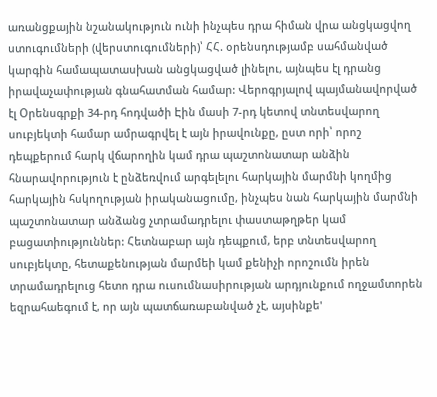առանցքային նշանակություն ունի ինչպես դրա հիման վրա անցկացվող ստուգումների (վերստուգումների)՝ ՀՀ. օրենսդությամբ սահմանված կարգին համապատասխան անցկացված լինելու, այնպես էլ դրանց իրավաչափության գնահատման համար: Վերոգրյալով պայմանավորված էլ Օրենսգրքի 34-րդ հոդվածի Էին մասի 7-րդ կետով տնտեսվարող սուբյեկտի համար ամրագրվել է այն իրավունքը, ըստ որի՝ որոշ դեպքերում հարկ վճարողին կամ դրա պաշտոնատար անձին հնարավորություն է ընձեռվում արգելելու հարկային մարմնի կողմից հարկային հսկողության իրականացումը, ինչպես նան հարկային մարմնի պաշտոնատար անձանց չտրամադրելու փաստաթղթեր կամ բացատիություններ: Հետնաբար այն դեպքում, երբ տնտեսվարող սուբյեկտը, հետաքենության մարմեի կամ քենիչի որոշումն իրեն տրամադրելուց հետո դրա ուսումնասիրության արդյունքում ողջամտորեն եզրահաեգում է, որ այն պատճառաբանված չէ, այսինքե'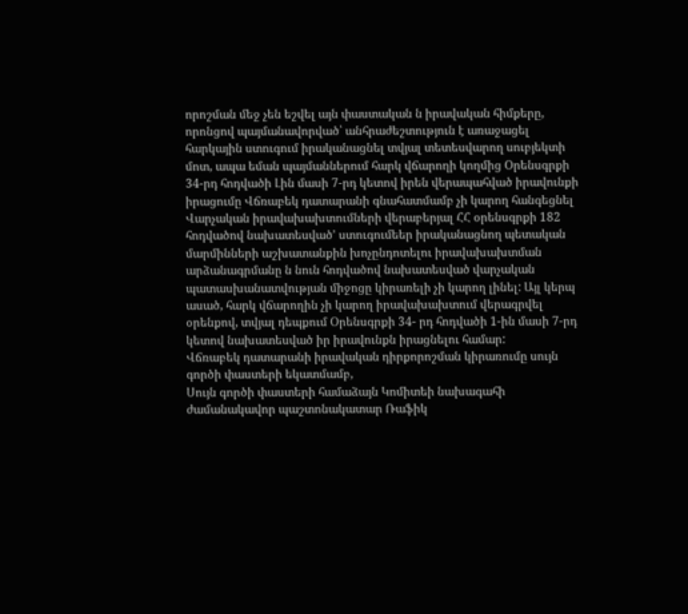որոշման մեջ չեն եշվել այն փաստական ն իրավական հիմքերը, որոնցով պայմանավորված՝ անհրաժեշտություն է առաջացել հարկային ստուգում իրականացնել տվյալ տետեսվարող սուբյեկտի մոտ, ապա եման պայմաններում հարկ վճարողի կողմից Օրենսգրքի 34-րդ հոդվածի Լին մասի 7-րդ կետով իրեն վերապահված իրավունքի իրացումը Վճռաբեկ դատարանի գնահատմամբ չի կարող հանգեցնել Վարչական իրավախախտումների վերաբերյալ ՀՀ օրենսգրքի 182 հոդվածով նախատեսված' ստուգումեեր իրականացնող պետական մարմինների աշխատանքին խոչընդոտելու իրավախախտման արձանագրմանը ն նուն հոդվածով նախատեսված վարչական պատասխանատվության միջոցը կիրառելի չի կարող լինել: Այլ կերպ ասած, հարկ վճարողին չի կարող իրավախախտում վերագրվել օրենքով, տվյալ դեպքում Օրենսգրքի 34- րդ հոդվածի 1-ին մասի 7-րդ կետով նախատեսված իր իրավունքն իրացնելու համար:
Վճռաբեկ դատարանի իրավական դիրքորոշման կիրառումը սույն գործի փաստերի եկատմամբ,
Սույն գործի փաստերի համաձայն Կոմիտեի նախագահի ժամանակավոր պաշտոնակատար Ռաֆիկ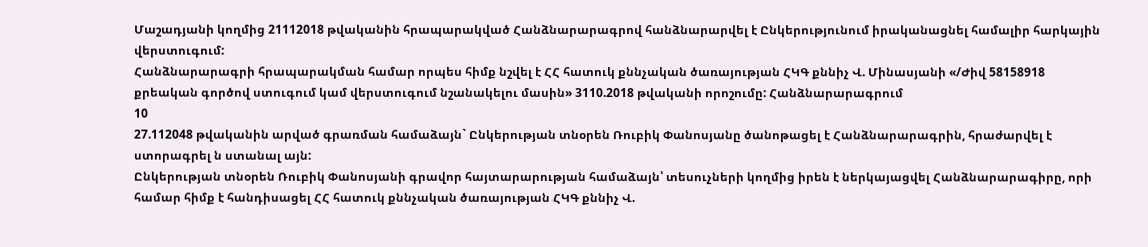Մաշադյանի կողմից 21112018 թվականին հրապարակված Հանձնարարագրով հանձնարարվել է Ընկերությունում իրականացնել համալիր հարկային վերստուգում:
Հանձնարարագրի հրապարակման համար որպես հիմք նշվել է ՀՀ հատուկ քննչական ծառայության ՀԿԳ քննիչ Վ. Մինասյանի «/Ժիվ 58158918 քրեական գործով ստուգում կամ վերստուգում նշանակելու մասին» 3110.2018 թվականի որոշումը: Հանձնարարագրում
10
27.112048 թվականին արված գրառման համաձայն` Ընկերության տնօրեն Ռուբիկ Փանոսյանը ծանոթացել է Հանձնարարագրին, հրաժարվել է ստորագրել ն ստանալ այն:
Ընկերության տնօրեն Ռուբիկ Փանոսյանի գրավոր հայտարարության համաձայն՝ տեսուչների կողմից իրեն է ներկայացվել Հանձնարարագիրը, որի համար հիմք է հանդիսացել ՀՀ հատուկ քննչական ծառայության ՀԿԳ քննիչ Վ.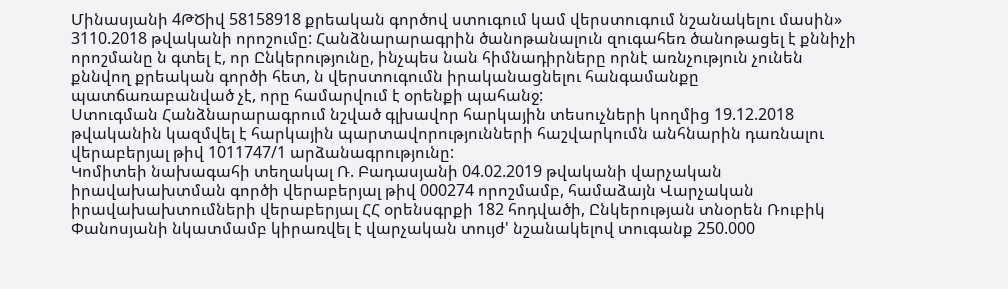Մինասյանի 4ԹԾիվ 58158918 քրեական գործով ստուգում կամ վերստուգում նշանակելու մասին» 3110.2018 թվականի որոշումը: Հանձնարարագրին ծանոթանալուն զուգահեռ ծանոթացել է քննիչի որոշմանը ն գտել է, որ Ընկերությունը, ինչպես նան հիմնադիրները որնէ առնչություն չունեն քննվող քրեական գործի հետ, ն վերստուգումն իրականացնելու հանգամանքը պատճառաբանված չէ, որը համարվում է օրենքի պահանջ:
Ստուգման Հանձնարարագրում նշված գլխավոր հարկային տեսուչների կողմից 19.12.2018 թվականին կազմվել է հարկային պարտավորությունների հաշվարկումն անհնարին դառնալու վերաբերյալ թիվ 1011747/1 արձանագրությունը:
Կոմիտեի նախագահի տեղակալ Ռ. Բադասյանի 04.02.2019 թվականի վարչական իրավախախտման գործի վերաբերյալ թիվ 000274 որոշմամբ, համաձայն Վարչական իրավախախտումների վերաբերյալ ՀՀ օրենսգրքի 182 հոդվածի, Ընկերության տնօրեն Ռուբիկ Փանոսյանի նկատմամբ կիրառվել է վարչական տույժ' նշանակելով տուգանք 250.000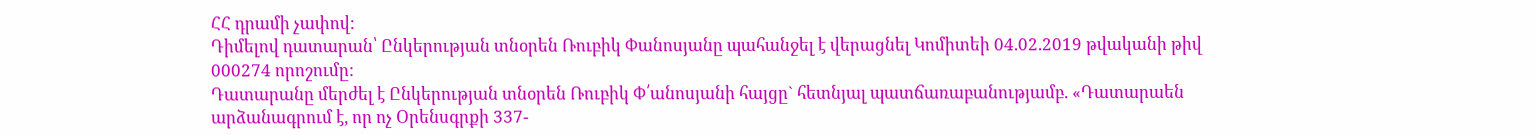ՀՀ դրամի չափով:
Դիմելով դատարան՝ Ընկերության տնօրեն Ռուբիկ Փանոսյանը պահանջել է վերացնել Կոմիտեի 04.02.2019 թվականի թիվ 000274 որոշումը:
Դատարանը մերժել է Ընկերության տնօրեն Ռուբիկ Փ՛անոսյանի հայցը` հետնյալ պատճառաբանությամբ. «Դատարաեն արձանագրում է, որ ոչ Օրենսգրքի 337-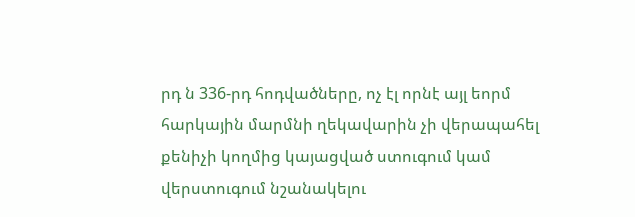րդ ն 336-րդ հոդվածները, ոչ էլ որնէ այլ եորմ հարկային մարմնի ղեկավարին չի վերապահել քենիչի կողմից կայացված ստուգում կամ վերստուգում նշանակելու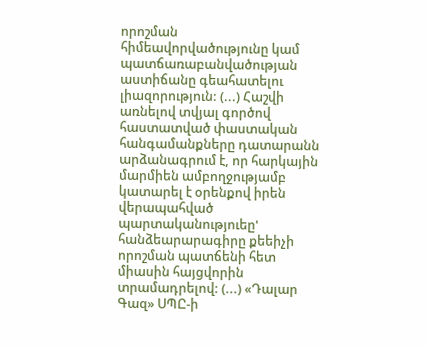որոշման հիմեավորվածությունը կամ պատճառաբանվածության աստիճանը գեահատելու լիազորություն: (...) Հաշվի առնելով տվյալ գործով հաստատված փաստական հանգամանքները դատարանն արձանագրում է, որ հարկային մարմիեն ամբողջությամբ կատարել է օրենքով իրեն վերապահված պարտականություեը' հանձեարարագիրը քեեիչի որոշման պատճենի հետ միասին հայցվորին տրամադրելով: (...) «Դալար Գազ» ՍՊԸ-ի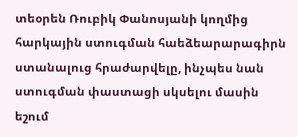տեօրեն Ռուբիկ Փանոսյանի կողմից հարկային ստուգման հաեձեարարագիրն ստանալուց հրաժարվելը, ինչպես նան ստուգման փաստացի սկսելու մասին եշում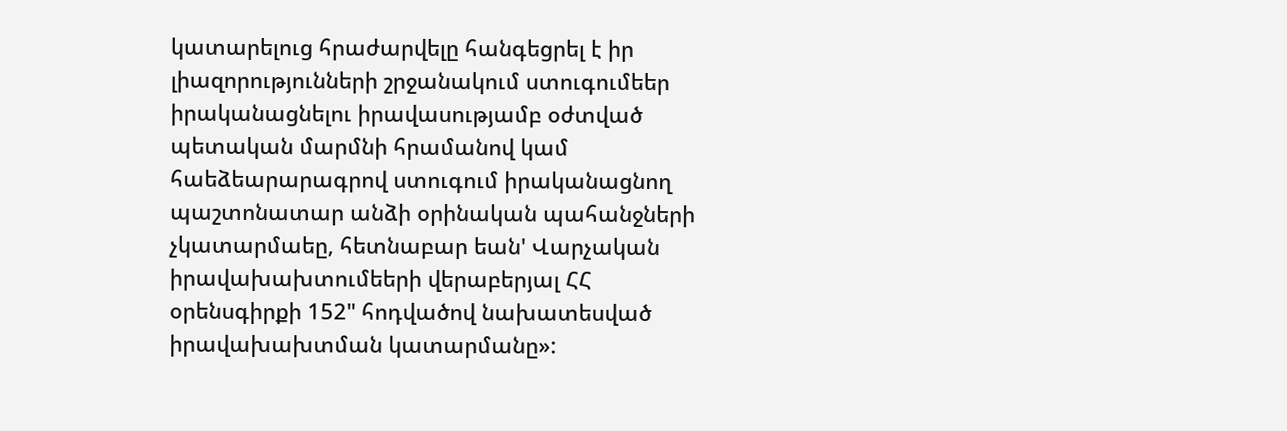կատարելուց հրաժարվելը հանգեցրել է իր լիազորությունների շրջանակում ստուգումեեր իրականացնելու իրավասությամբ օժտված պետական մարմնի հրամանով կամ հաեձեարարագրով ստուգում իրականացնող պաշտոնատար անձի օրինական պահանջների չկատարմաեը, հետնաբար եան' Վարչական իրավախախտումեերի վերաբերյալ ՀՀ օրենսգիրքի 152" հոդվածով նախատեսված իրավախախտման կատարմանը»: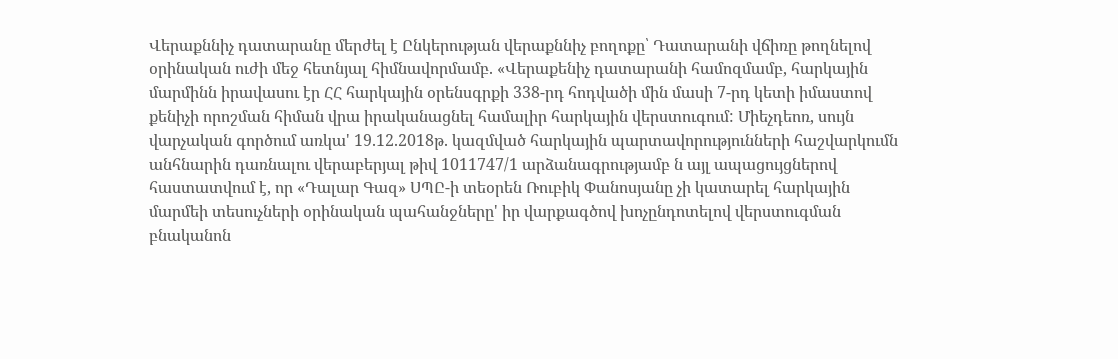Վերաքննիչ դատարանը մերժել է Ընկերության վերաքննիչ բողոքը՝ Դատարանի վճիռը թողնելով օրինական ուժի մեջ հետնյալ հիմնավորմամբ. «Վերաքենիչ դատարանի համոզմամբ, հարկային մարմինն իրավասու էր ՀՀ հարկային օրենսգրքի 338-րդ հոդվածի մին մասի 7-րդ կետի իմաստով քենիչի որոշման հիման վրա իրականացնել համալիր հարկային վերստուգում: Միեչդեոռ, սույն վարչական գործում առկա' 19.12.2018թ. կազմված հարկային պարտավորությունների հաշվարկումն անհնարին դառնալու վերաբերյալ թիվ 1011747/1 արձանագրությամբ ն այլ ապացույցներով հաստատվում է, որ «Դալար Գազ» ՍՊԸ-ի տեօրեն Ռուբիկ Փանոսյանը չի կատարել հարկային մարմեի տեսուչների օրինական պահանջները' իր վարքագծով խոչընդոտելով վերստուգման բնականոն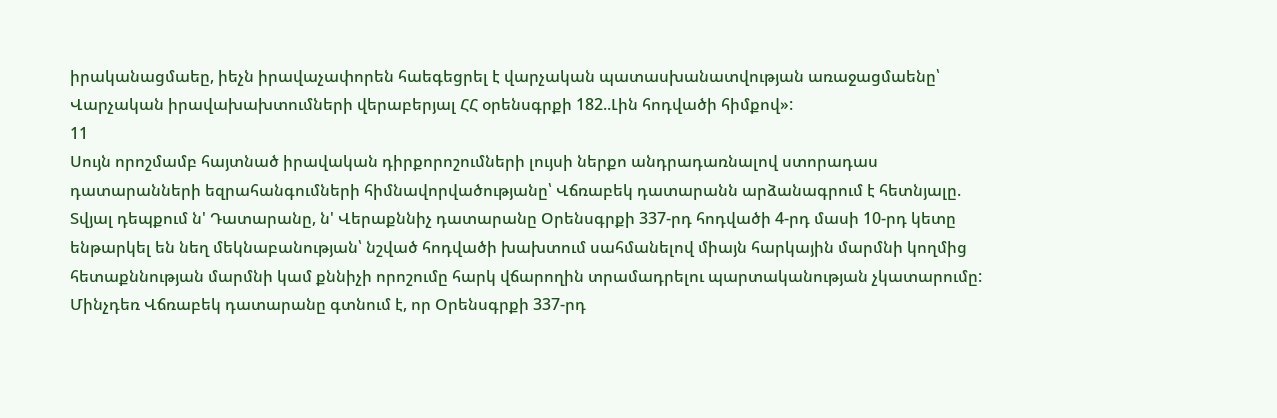իրականացմաեը, իեչն իրավաչափորեն հաեգեցրել է վարչական պատասխանատվության առաջացմաենը՝ Վարչական իրավախախտումների վերաբերյալ ՀՀ օրենսգրքի 182..Լին հոդվածի հիմքով»:
11
Սույն որոշմամբ հայտնած իրավական դիրքորոշումների լույսի ներքո անդրադառնալով ստորադաս դատարանների եզրահանգումների հիմնավորվածությանը՝ Վճռաբեկ դատարանն արձանագրում է հետնյալը.
Տվյալ դեպքում ն' Դատարանը, ն' Վերաքննիչ դատարանը Օրենսգրքի 337-րդ հոդվածի 4-րդ մասի 10-րդ կետը ենթարկել են նեղ մեկնաբանության՝ նշված հոդվածի խախտում սահմանելով միայն հարկային մարմնի կողմից հետաքննության մարմնի կամ քննիչի որոշումը հարկ վճարողին տրամադրելու պարտականության չկատարումը:
Մինչդեռ Վճռաբեկ դատարանը գտնում է, որ Օրենսգրքի 337-րդ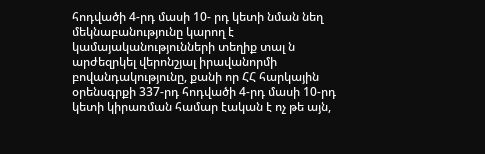հոդվածի 4-րդ մասի 10- րդ կետի նման նեղ մեկնաբանությունը կարող է կամայականությունների տեղիք տալ ն արժեզրկել վերոնշյալ իրավանորմի բովանդակությունը, քանի որ ՀՀ հարկային օրենսգրքի 337-րդ հոդվածի 4-րդ մասի 10-րդ կետի կիրառման համար էական է ոչ թե այն,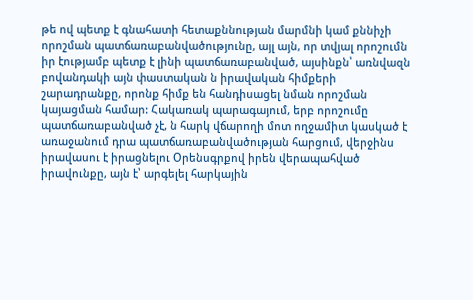թե ով պետք է գնահատի հետաքննության մարմնի կամ քննիչի որոշման պատճառաբանվածությունը, այլ այն, որ տվյալ որոշումն իր էությամբ պետք է լինի պատճառաբանված, այսինքն՝ առնվազն բովանդակի այն փաստական ն իրավական հիմքերի շարադրանքը, որոնք հիմք են հանդիսացել նման որոշման կայացման համար: Հակառակ պարագայում, երբ որոշումը պատճառաբանված չէ, ն հարկ վճարողի մոտ ողջամիտ կասկած է առաջանում դրա պատճառաբանվածության հարցում, վերջինս իրավասու է իրացնելու Օրենսգրքով իրեն վերապահված իրավունքը, այն է՝ արգելել հարկային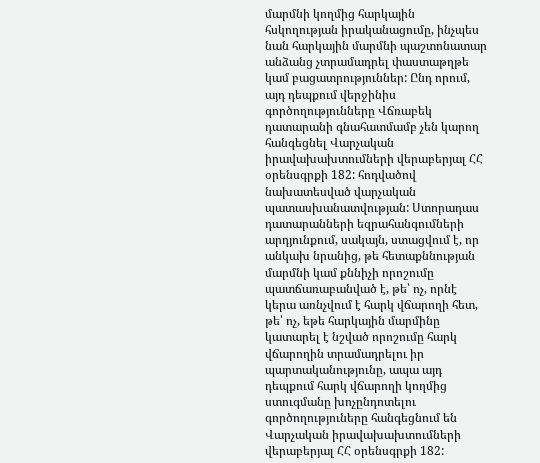մարմնի կողմից հարկային հսկողության իրականացումը, ինչպես նան հարկային մարմնի պաշտոնատար անձանց չտրամադրել փաստաթղթե կամ բացատրություններ: Ընդ որում, այդ դեպքում վերջինիս գործողությունները Վճռաբեկ դատարանի գնահատմամբ չեն կարող հանգեցնել Վարչական իրավախախտումների վերաբերյալ ՀՀ օրենսգրքի 182: հոդվածով նախատեսված վարչական պատասխանատվության: Ստորադաս դատարանների եզրահանգումների արդյունքում, սակայն, ստացվում է, որ անկախ նրանից, թե հետաքննության մարմնի կամ քննիչի որոշումը պատճառաբանված է, թե՝ ոչ, որնէ կերա առնչվում է հարկ վճարողի հետ, թե՝ ոչ, եթե հարկային մարմինը կատարել է նշված որոշումը հարկ վճարողին տրամադրելու իր պարտականությունը, ապա այդ դեպքում հարկ վճարողի կողմից ստուգմանը խոչընդոտելու գործողություները հանգեցնում են Վարչական իրավախախտումների վերաբերյալ ՀՀ օրենսգրքի 182: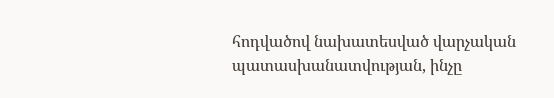հոդվածով նախատեսված վարչական պատասխանատվության, ինչը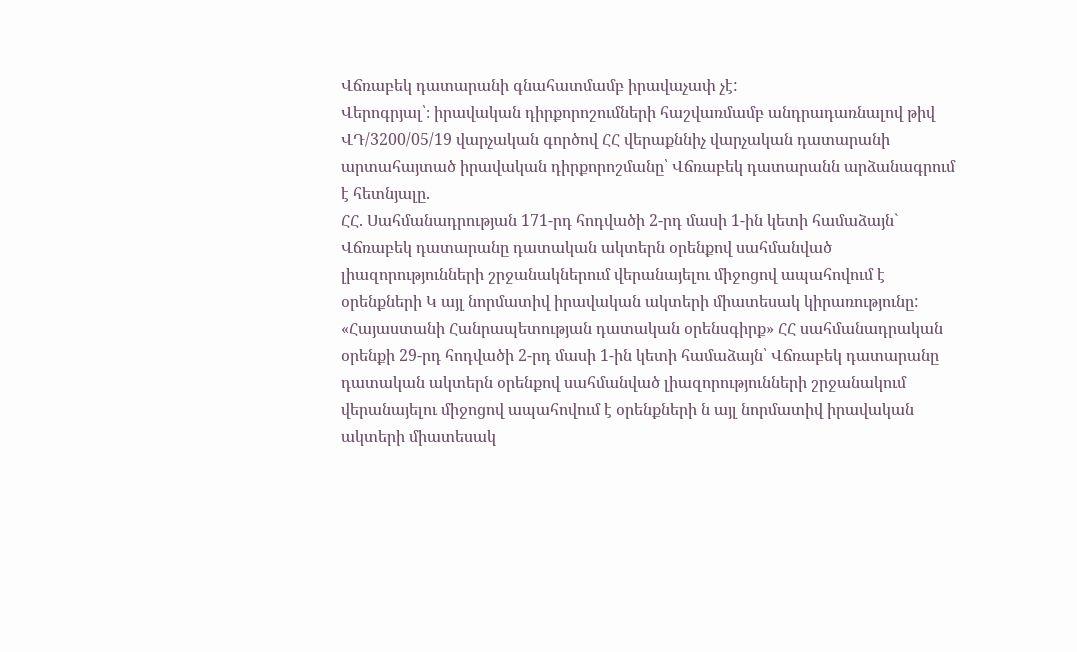Վճռաբեկ դատարանի գնահատմամբ իրավաչափ չէ:
Վերոգրյալ՝։ իրավական դիրքորոշումների հաշվառմամբ անդրադառնալով թիվ ՎԴ/3200/05/19 վարչական գործով ՀՀ վերաքննիչ վարչական դատարանի արտահայտած իրավական դիրքորոշմանը՝ Վճռաբեկ դատարանն արձանագրում է հետնյալը.
ՀՀ. Սահմանադրության 171-րդ հոդվածի 2-րդ մասի 1-ին կետի համաձայն` Վճռաբեկ դատարանը դատական ակտերն օրենքով սահմանված լիազորությունների շրջանակներում վերանայելու միջոցով ապահովում է օրենքների Կ այլ նորմատիվ իրավական ակտերի միատեսակ կիրառությունը:
«Հայաստանի Հանրապետության դատական օրենսգիրք» ՀՀ սահմանադրական օրենքի 29-րդ հոդվածի 2-րդ մասի 1-ին կետի համաձայն՝ Վճռաբեկ դատարանը դատական ակտերն օրենքով սահմանված լիազորությունների շրջանակում վերանայելու միջոցով ապահովում է օրենքների ն այլ նորմատիվ իրավական ակտերի միատեսակ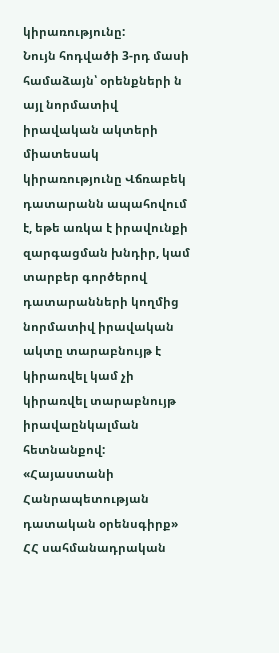կիրառությունը:
Նույն հոդվածի 3-րդ մասի համաձայն՝ օրենքների ն այլ նորմատիվ իրավական ակտերի միատեսակ կիրառությունը Վճռաբեկ դատարանն ապահովում է, եթե առկա է իրավունքի զարգացման խնդիր, կամ տարբեր գործերով դատարանների կողմից նորմատիվ իրավական ակտը տարաբնույթ է կիրառվել կամ չի կիրառվել տարաբնույթ իրավաընկալման հետնանքով:
«Հայաստանի Հանրապետության դատական օրենսգիրք» ՀՀ սահմանադրական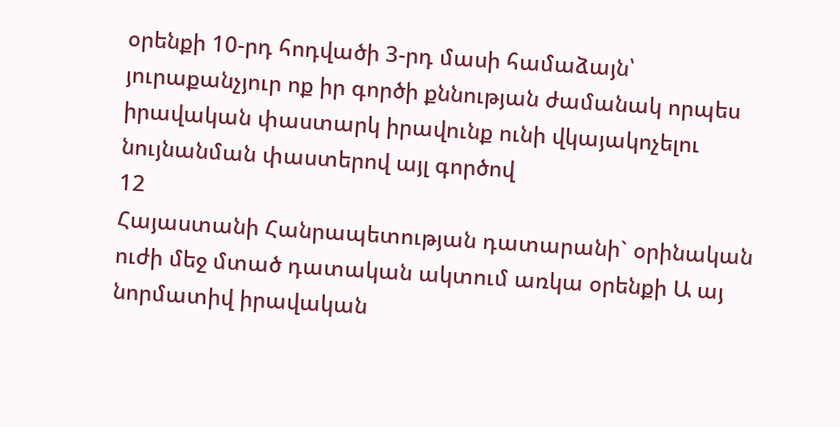օրենքի 10-րդ հոդվածի 3-րդ մասի համաձայն՝ յուրաքանչյուր ոք իր գործի քննության ժամանակ որպես իրավական փաստարկ իրավունք ունի վկայակոչելու նույնանման փաստերով այլ գործով
12
Հայաստանի Հանրապետության դատարանի` օրինական ուժի մեջ մտած դատական ակտում առկա օրենքի Ա այ նորմատիվ իրավական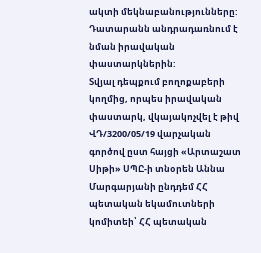ակտի մեկնաբանությունները: Դատարանն անդրադառնում է նման իրավական փաստարկներին:
Տվյալ դեպքում բողոքաբերի կողմից, որպես իրավական փաստարկ, վկայակոչվել է թիվ ՎԴ/3200/05/19 վարչական գործով ըստ հայցի «Արտաշատ Սիթի» ՍՊԸ-ի տնօրեն Աննա Մարգարյանի ընդդեմ ՀՀ պետական եկամուտների կոմիտեի՝ ՀՀ պետական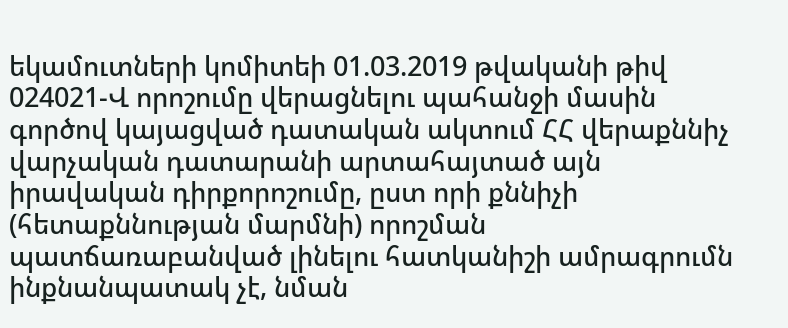եկամուտների կոմիտեի 01.03.2019 թվականի թիվ 024021-Վ որոշումը վերացնելու պահանջի մասին գործով կայացված դատական ակտում ՀՀ վերաքննիչ վարչական դատարանի արտահայտած այն իրավական դիրքորոշումը, ըստ որի քննիչի (հետաքննության մարմնի) որոշման պատճառաբանված լինելու հատկանիշի ամրագրումն ինքնանպատակ չէ, նման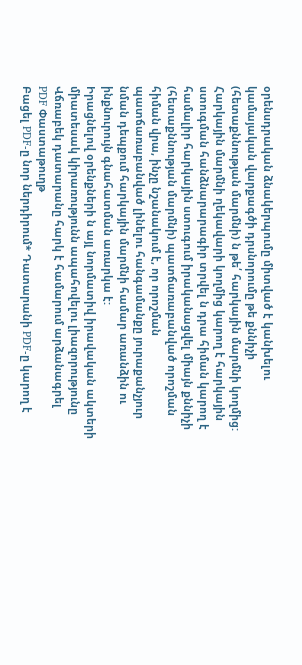օրենսդրական ձնակերպումը միտված է կանխելու կամայական վարքագծի դրսնորումը թե քննիչի (հետաքննության մարմնի) ն թե՛ հարկային մարմնի կողմից: Հարկային մարմնի ղեկավարի կողմից կարող է հարկային ստուգման հանձնարարագիր տրվել ն դրա հիման կարող է համալիր հարկային ստուգում իրականացվել միայն քննիչի (հետաքննության մարմնի) պատճառաբանված որոշման հիման վրա, ինչը նշանակում է, որ որոշման պատճառաբանված լինելու հանգամանքը յուրաքանչյուր նման դեպքում հարկային մարմնի համար առանձին ու ինքնուրույն գնահատման առարկա է:
Իրացնելով օրենքների ն այլ նորմատիվ իրավական ակտերի միատեսակ կիրառությունն ապահովելու լիազորությունը Վճռաբեկ դատարանը հարկ է համարում արձանագրել
PDF Փաստաթուղթ
Բացել PDF-ը նոր ներդիրում* Դատարանի PDF-ը կարող է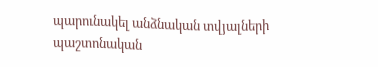պարունակել անձնական տվյալների պաշտոնական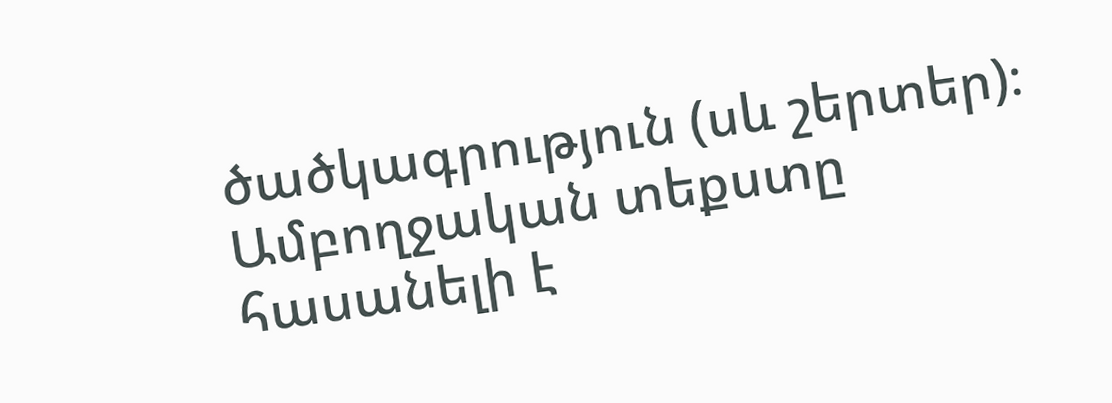ծածկագրություն (սև շերտեր)։ Ամբողջական տեքստը հասանելի է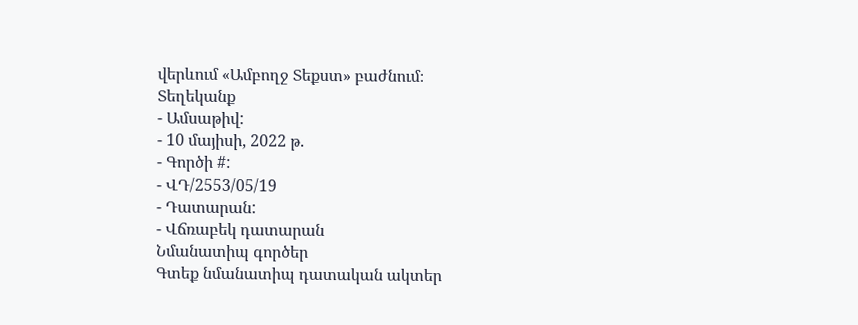վերևում «Ամբողջ Տեքստ» բաժնում։
Տեղեկանք
- Ամսաթիվ:
- 10 մայիսի, 2022 թ.
- Գործի #:
- ՎԴ/2553/05/19
- Դատարան:
- Վճռաբեկ դատարան
Նմանատիպ գործեր
Գտեք նմանատիպ դատական ակտեր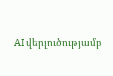AI վերլուծությամբ